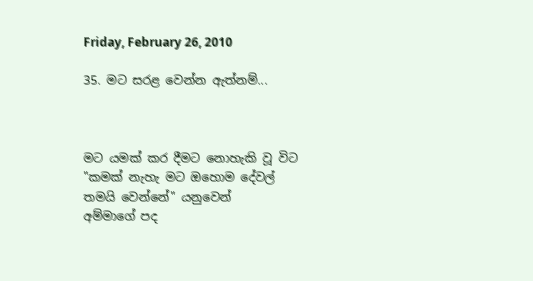Friday, February 26, 2010

35. මට සරළ වෙන්න ඇත්නම්...



මට යමක් කර දීමට නොහැකි වූ විට
"කමක් නැහැ මට ඔහොම දේවල්
තමයි වෙන්නේ" යනුවෙන්
අම්මාගේ පද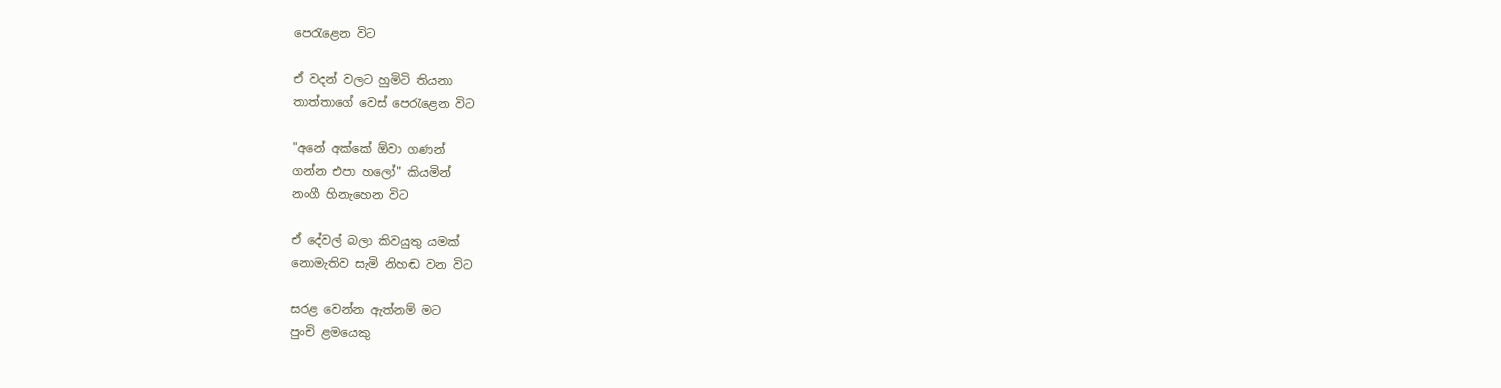පෙරැළෙන විට

ඒ වදන් වලට හුමිටි තියනා
තාත්තාගේ වෙස් පෙරැළෙන විට

"අනේ අක්කේ ඕවා ගණන්
ගන්න එපා හලෝ" කියමින්
නංගී හිනැහෙන විට

ඒ දේවල් බලා කිවයුතු යමක්
නොමැතිව සැමි නිහඬ වන විට

සරළ වෙන්න ඇත්නම් මට
පුංචි ළමයෙකු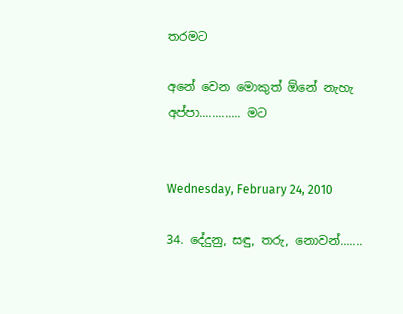තරමට

අනේ වෙන මොකුත් ඕනේ නැහැ අප්පා............. මට


Wednesday, February 24, 2010

34. දේදුනු, සඳු, තරු, නොවන්.......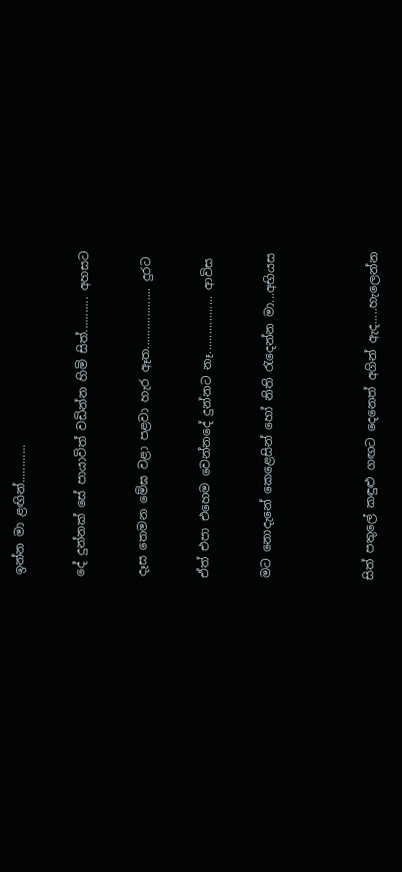ඉන්න මා ළඟින්............


දේ දුන්නක් සේ පායාවිත් වඩින්න හිමි සිත්........... අහසට


දෑස තෙමන මේඝ වළා පළවා හැර ඈත................... දුරට


ඒත් එපා එහෙම වෙන්නදේ දුන්නට නෑ.................. ආවිස


මට නොදැනේ කෙළෙසින් හෝ නිති රැදෙන්න මා...අභියස




සිත් පතුලේ කඳුළු ගඟට දෙනෙත් අගින් ඇද.....හැලෙන්න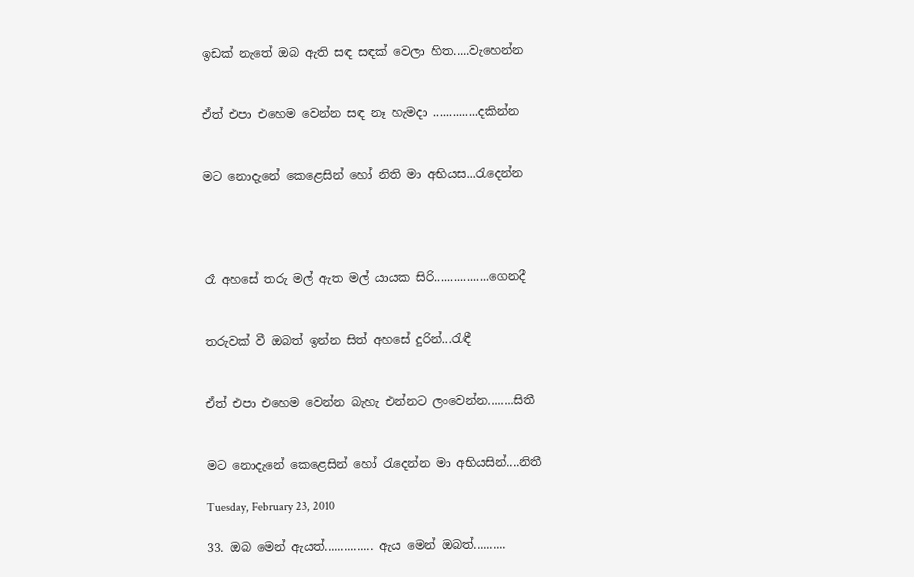ඉඩක් නැතේ ඔබ ඇති සඳ සඳක් වෙලා හිත.....වැහෙන්න


ඒත් එපා එහෙම වෙන්න සඳ නෑ හැමදා ..............දකින්න


මට නොදැනේ කෙළෙසින් හෝ නිති මා අභියස...රැදෙන්න




රෑ අහසේ තරු මල් ඇත මල් යායක සිරි.................ගෙනදී


තරුවක් වී ඔබත් ඉන්න සිත් අහසේ දුරින්...රැඳී


ඒත් එපා ‍එහෙම වෙන්න බැහැ එන්නට ලංවෙන්න........සිතී


මට නොදැනේ ‍කෙළෙසින් හෝ රැදෙන්න මා අභියසින්....නිතී

Tuesday, February 23, 2010

33. ඔබ මෙන් ඇයත්............... ඇය මෙන් ඔබත්..........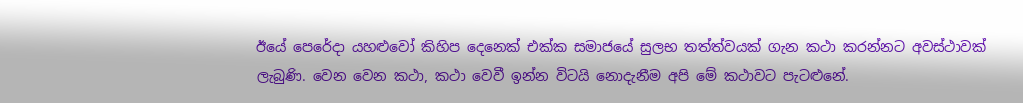ඊයේ පෙරේදා යහළුවෝ කිහිප දෙනෙක් එක්ක සමාජයේ සුලභ තත්ත්වයක් ගැන කථා කරන්නට අවස්ථාවක් ලැබුණි. වෙන වෙන කථා, කථා වෙවී ඉන්න විටයි නොදැනීම අපි මේ කථාවට පැටළුනේ.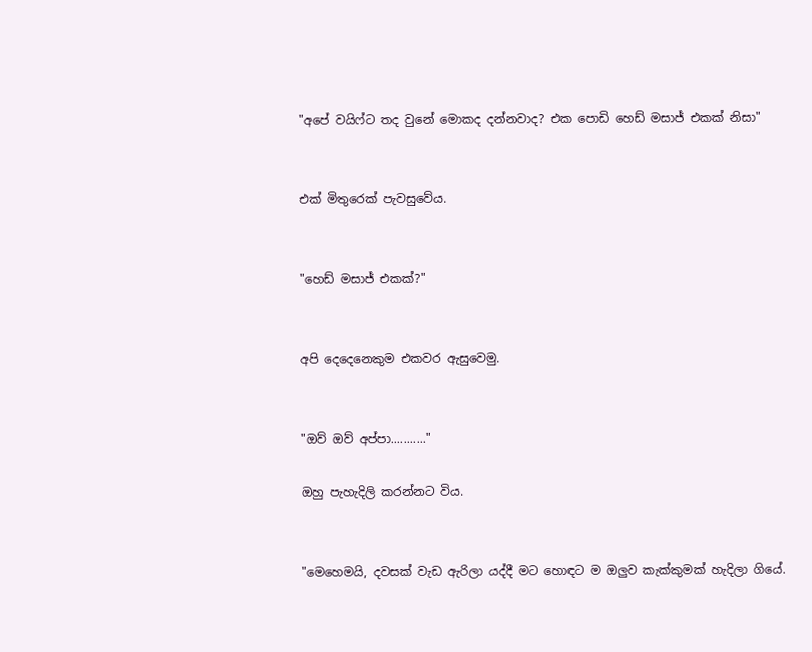"අපේ වයිෆ්ට තද වුනේ මොකද දන්නවාද? එක පොඩි හෙඩ් මසාජ් එකක් නිසා"


එක් මිතුරෙක් පැවසුවේය.


"හෙඩ් මසාජ් එකක්?"


අපි දෙදෙනෙකුම එකවර ඇසුවෙමු.


"ඔව් ඔව් අප්පා..........."

ඔහු පැහැදිලි කරන්නට විය.


"මෙහෙමයි, දවසක් වැඩ ඇරිලා යද්දී මට හොඳට ම ඔලුව කැක්කුමක් හැදිලා ගියේ.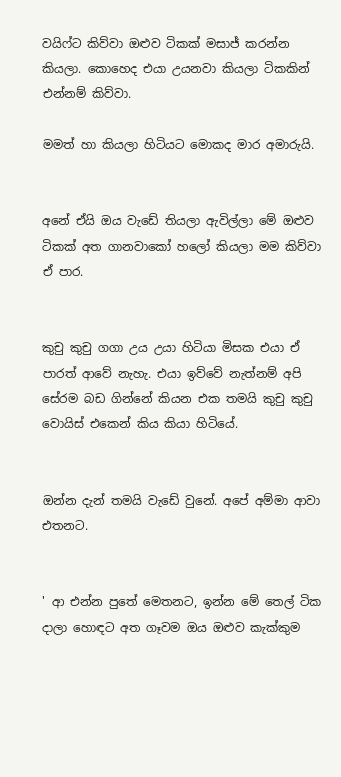වයිෆ්ට කිව්වා ඔළුව ටිකක් මසාජ් කරන්න කියලා. කොහෙද එයා උයනවා කියලා ටිකකින් එන්නම් කිව්වා.

මමත් හා කියලා හිටියට මොකද මාර අමාරුයි.


අනේ ඒයි ඔය වැඩේ තියලා ඇවිල්ලා මේ ඔළුව ටිකක් අත ගානවාකෝ හලෝ කියලා මම කිව්වා ඒ පාර.


කුචු කුචු ගගා උය උයා හිටියා මිසක එයා ඒ පාරත් ආවේ නැහැ. එයා ඉව්වේ නැත්නම් අපි සේරම බඩ ගින්නේ කියන එක තමයි කුචු කුචු වොයිස් එකෙන් කිය කියා හිටියේ.


ඔන්න දැන් තමයි වැඩේ වුනේ. අපේ අම්මා ආවා එතනට.


' ආ එන්න පුතේ මෙතනට, ඉන්න මේ තෙල් ටික දාලා හොඳට අත ගෑවම ඔය ඔළුව කැක්කුම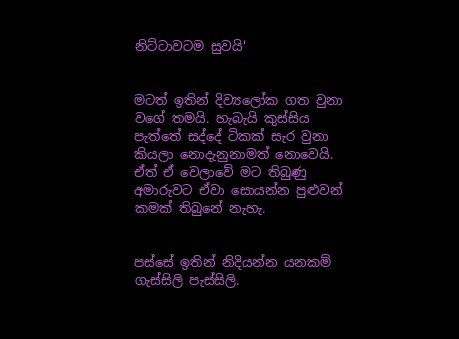නිට්ටාවටම සුවයි'


මටත් ඉතින් දිව්‍යලෝක ගත වුනා වගේ තමයි. හැබැයි කුස්සිය පැත්තේ සද්දේ ටිකක් සැර වුනා කියලා නොදැනුනාමත් නොවෙයි. ඒත් ඒ වෙලාවේ මට තිබුණු අමාරුවට ඒවා සොයන්න පුළුවන් කමක් තිබුනේ නැහැ.


පස්සේ ඉතින් නිදියන්න යනකම් ගැස්සිලි පැස්සිලි.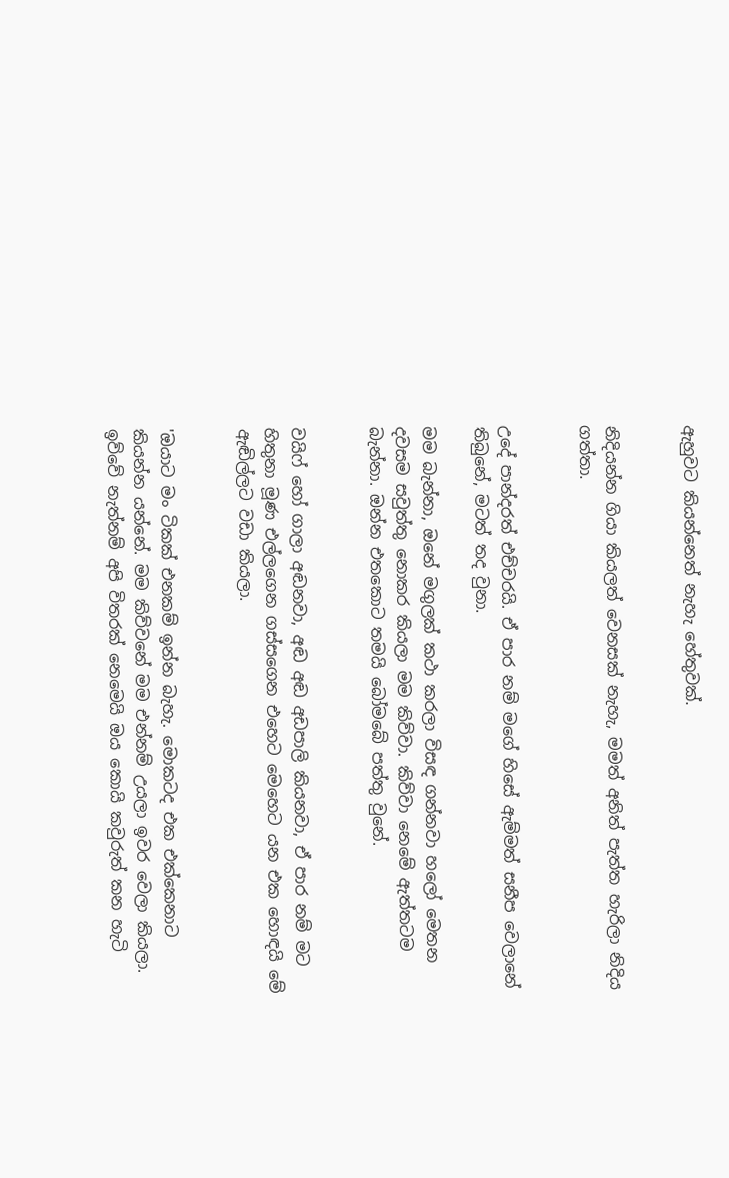ඇහුවට කියන්නෙත් නැහැ හේතුවක්.


නිදියන්න ගියා කියලත් වෙනසක් නැහැ, මමත් අනිත් පැත්ත හැරිලා නිදිය ගත්තා.


උදේ පාන්දරත් එච්චරයි. ඒ පාර නම් මගේ හිසේ ඇම්මත් සනීප වෙලානේ තිබුනේ, මටත් තද වුනා.

මම බැන්නා, ඔනේ මගුලක් කථා කරලා විසඳ ගන්නවා හලෝ මෙතන දවසම සවුත්තු නොකර කියලා මම කිව්වා. කිව්වා නෙමේ ඇත්තටම බැන්නා. ඔන්න එතකොට තමයි බෝමබේ පත්තු වුනේ.


වයිෆ් හෝ ගාලා අඬනවා, අඬ අඬ අඩපාලි කියනවා, ඒ පාර නම් මට හිතුනා මූණ එල්ලගෙන ගස්සගෙන එහෙට මෙහෙට යන එක හොඳයි මේ ඇඬිල්ලට වඩා කියලා.


'ඔයාට මං ටිකක් එනකම් ඉන්න බැහැ. මොකටද එක එක්කෙනාට කියන්න යන්නේ. මම කිව්වනේ මම එන්නම් උයලා ඉවර වෙලා කියලා. ඉව්වේ නැත්නම් අපි විතරක් නෙමෙයි ඔය කොයි කවුරුත් කන හැටි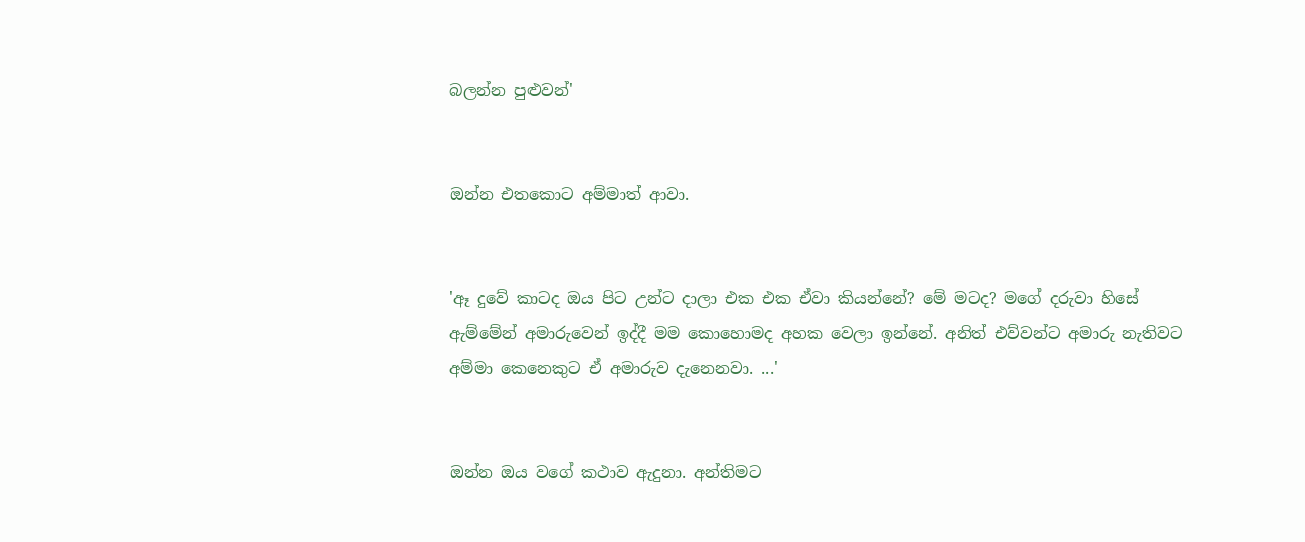බලන්න පුළුවන්'


ඔන්න එතකොට අම්මාත් ආවා.


'ඈ දුවේ කාටද ඔය පිට උන්ට දාලා එක එක ඒවා කියන්නේ? මේ මටද? මගේ දරුවා හිසේ ඇම්මේන් අමාරුවෙන් ඉද්දී මම කොහොමද අහක වෙලා ඉන්නේ. අනිත් එව්වන්ට අමාරු නැතිවට අම්මා කෙනෙකුට ඒ අමාරුව දැනෙනවා. ...'


ඔන්න ඔය වගේ කථාව ඇදුනා. අන්තිමට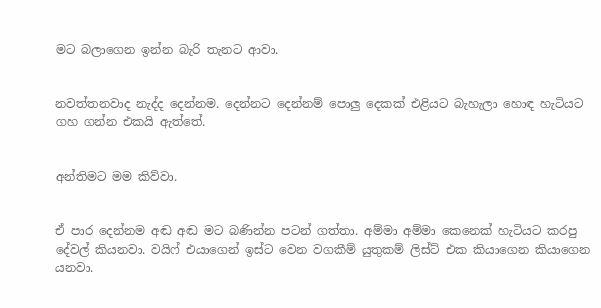මට බලාගෙන ඉන්න බැරි තැනට ආවා.


නවත්තනවාද නැද්ද දෙන්නම. දෙන්නට දෙන්නම් පොලු දෙකක් එළියට බැහැලා හොඳ හැටියට ගහ ගන්න එකයි ඇත්තේ.


අන්තිමට මම කිව්වා.


ඒ පාර දෙන්නම අඬ අඬ මට බණින්න පටන් ගත්තා. අම්මා අම්මා කෙනෙක් හැටියට කරපු දේවල් කියනවා. වයිෆ් එයාගෙන් ඉස්ට වෙන වගකීම් යුතුකම් ලිස්ට් එක කියාගෙන කියාගෙන යනවා.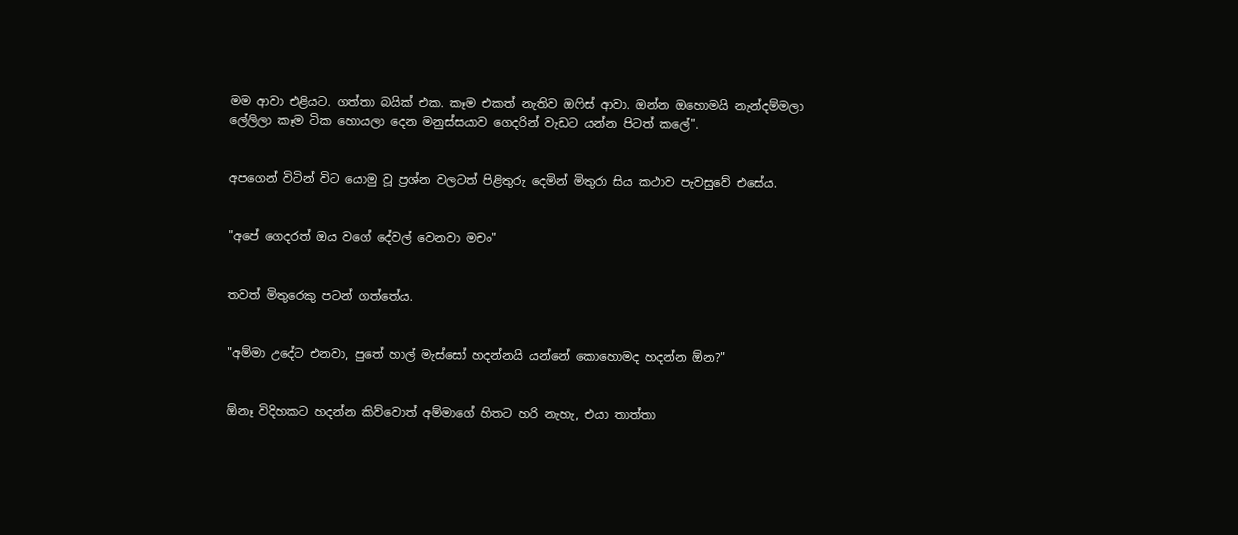මම ආවා එළියට. ගත්තා බයික් එක. කෑම එකත් නැතිව ඔෆිස් ආවා. ඔන්න ඔහොමයි නැන්දම්මලා ලේලිලා කෑම ටික හොයලා දෙන මනුස්සයාව ගෙදරින් වැඩට යන්න පිටත් කලේ".


අපගෙන් විටින් විට යොමු වූ ප්‍රශ්න වලටත් පිළිතුරු දෙමින් මිතුරා සිය කථාව පැවසුවේ එසේය.


"අපේ ගෙදරත් ඔය වගේ දේවල් වෙනවා මචං"


තවත් මිතුරෙකු පටන් ගත්තේය.


"අම්මා උදේට එනවා, පුතේ හාල් මැස්සෝ හදන්නයි යන්නේ කොහොමද හදන්න ඕන?"


ඕනෑ විදිහකට හදන්න කිව්වොත් අම්මාගේ හිතට හරි නැහැ, එයා තාත්තා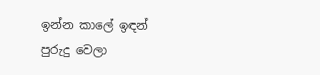ඉන්න කාලේ ඉඳන් පුරුදු වෙලා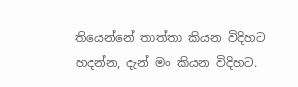තියෙන්නේ තාත්තා කියන විදිහට හදන්න, දැන් මං කියන විදිහට.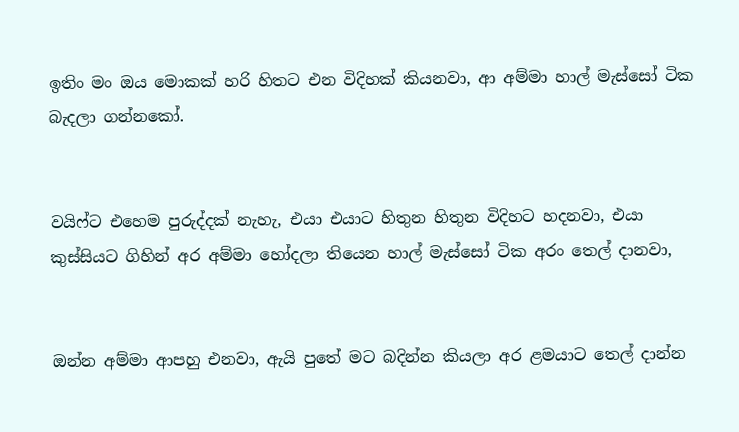ඉතිං මං ඔය මොකක් හරි හිතට එන විදිහක් කියනවා, ආ අම්මා හාල් මැස්සෝ ටික බැදලා ගන්නකෝ.


වයිෆ්ට එහෙම පුරුද්දක් නැහැ, එයා එයාට හිතුන හිතුන විදිහට හදනවා, එයා කුස්සියට ගිහින් අර අම්මා හෝදලා තියෙන හාල් මැස්සෝ ටික අරං තෙල් දානවා,


ඔන්න අම්මා ආපහු එනවා, ඇයි පුතේ මට බදින්න කියලා අර ළමයාට තෙල් දාන්න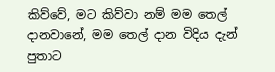කිව්වේ, මට කිව්වා නම් මම තෙල් දානවානේ, මම තෙල් දාන විදිය දැන් පුතාට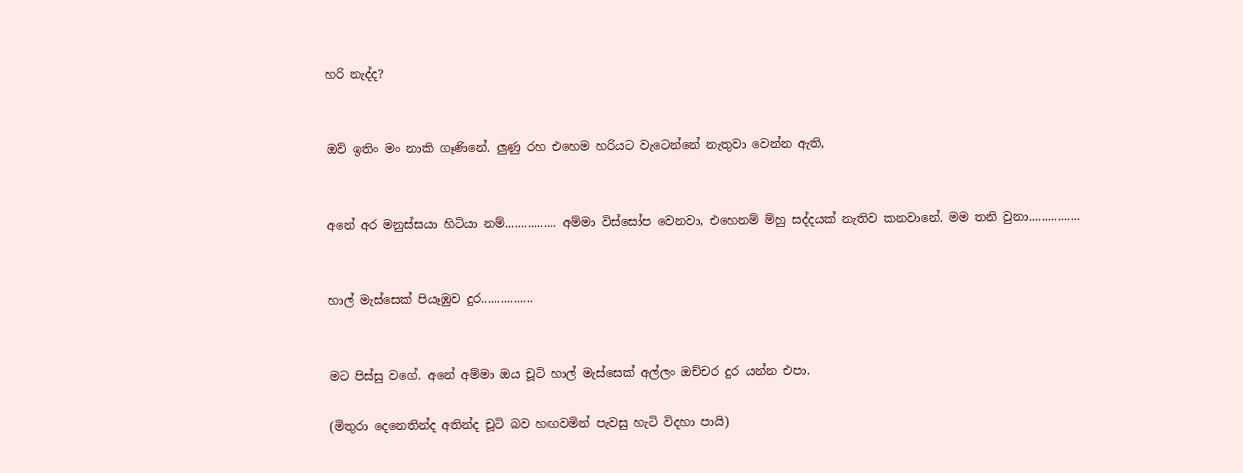හරි නැද්ද?


ඔව් ඉතිං මං නාකි ගෑණිනේ. ලුණු රහ එහෙම හරියට වැටෙන්නේ නැතුවා වෙන්න ඇති,


අනේ අර මනුස්සයා හිටියා නම්................ අම්මා විස්සෝප වෙනවා, එහෙනම් ම්හු සද්දයක් නැතිව කනවානේ. මම තනි වුනා................


හාල් මැස්සෙක් පියෑඹුව දුර................


මට පිස්සු වගේ. අනේ අම්මා ඔය චූටි හාල් මැස්සෙක් අල්ලං ඔච්චර දුර යන්න එපා.

(මිතුරා දෙනෙතින්ද අතින්ද චූටි බව හඟවමින් පැවසු හැටි විදහා පායි)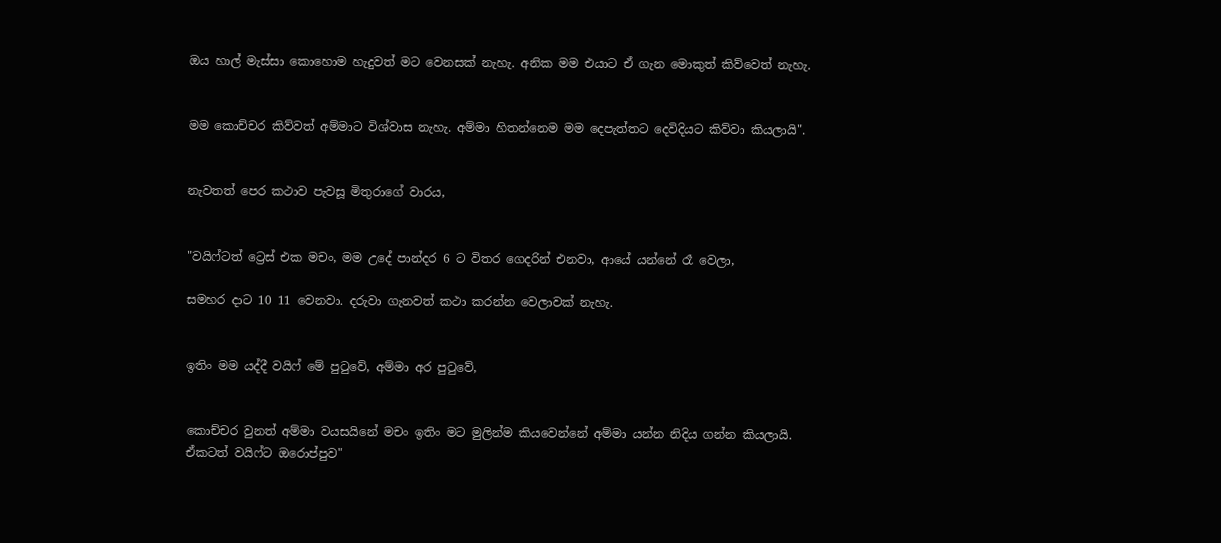ඔය හාල් මැස්සා කොහොම හැදුවත් මට වෙනසක් නැහැ. අනික මම එයාට ඒ ගැන මොකුත් කිව්වෙත් නැහැ.


මම කොච්චර කිව්වත් අම්මාට විශ්වාස නැහැ. අම්මා හිතන්නෙම මම දෙපැත්තට දෙවිදියට කිව්වා කියලායි".


නැවතත් පෙර කථාව පැවසූ මිතුරාගේ වාරය,


"වයිෆ්ටත් ට්‍රෙස් එක මචං, මම උදේ පාන්දර 6 ට විතර ගෙදරින් එනවා, ආයේ යන්නේ රෑ වෙලා,

සමහර දාට 10 11 වෙනවා. දරුවා ගැනවත් කථා කරන්න වෙලාවක් නැහැ.


ඉතිං මම යද්දී වයිෆ් මේ පුටුවේ, අම්මා අර පුටුවේ,


කොච්චර වුනත් අම්මා වයසයිනේ මචං ඉතිං මට මුලින්ම කියවෙන්නේ අම්මා යන්න නිදිය ගන්න කියලායි. ඒකටත් වයිෆ්ට ඔරොප්පුව"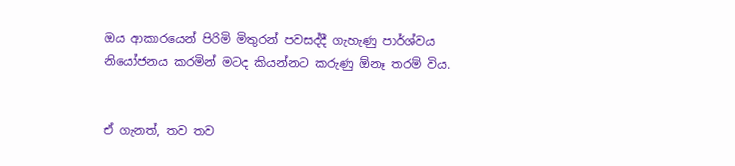ඔය ආකාරයෙන් පිරිමි මිතුරන් පවසද්දී ගැහැණු පාර්ශ්වය නියෝජනය කරමින් මටද කියන්නට කරුණු ඕනෑ තරම් විය.


ඒ ගැනත්, තව තව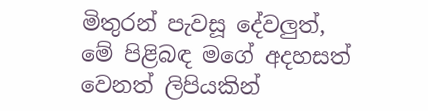මිතුරන් පැවසූ දේවලුත්, මේ පිළිබඳ මගේ අදහසත් වෙනත් ලිපියකින්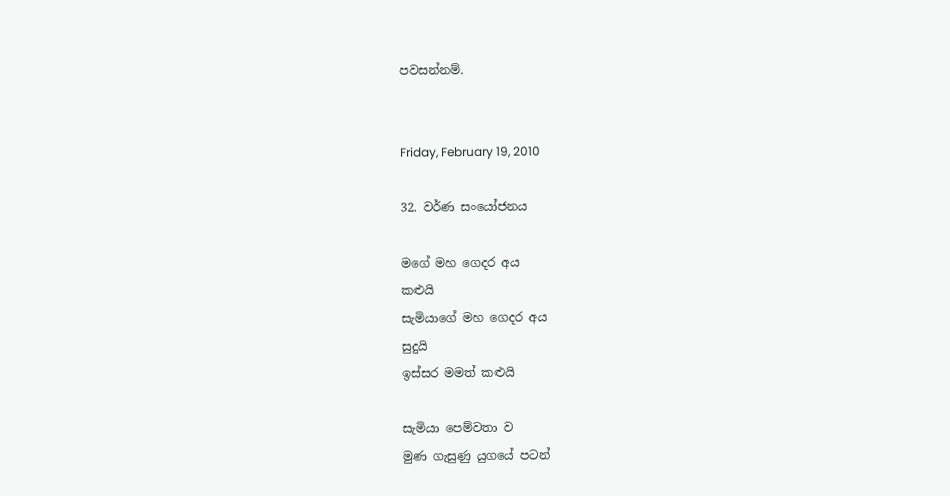පවසන්නම්.


Friday, February 19, 2010

32. වර්ණ සංයෝජනය

මගේ මහ ගෙදර අය
කළුයි
සැමියාගේ මහ ගෙදර අය
සුදුයි
ඉස්සර මමත් කළුයි

සැමියා පෙම්වතා ව
මුණ ගැසුණු යුගයේ පටන්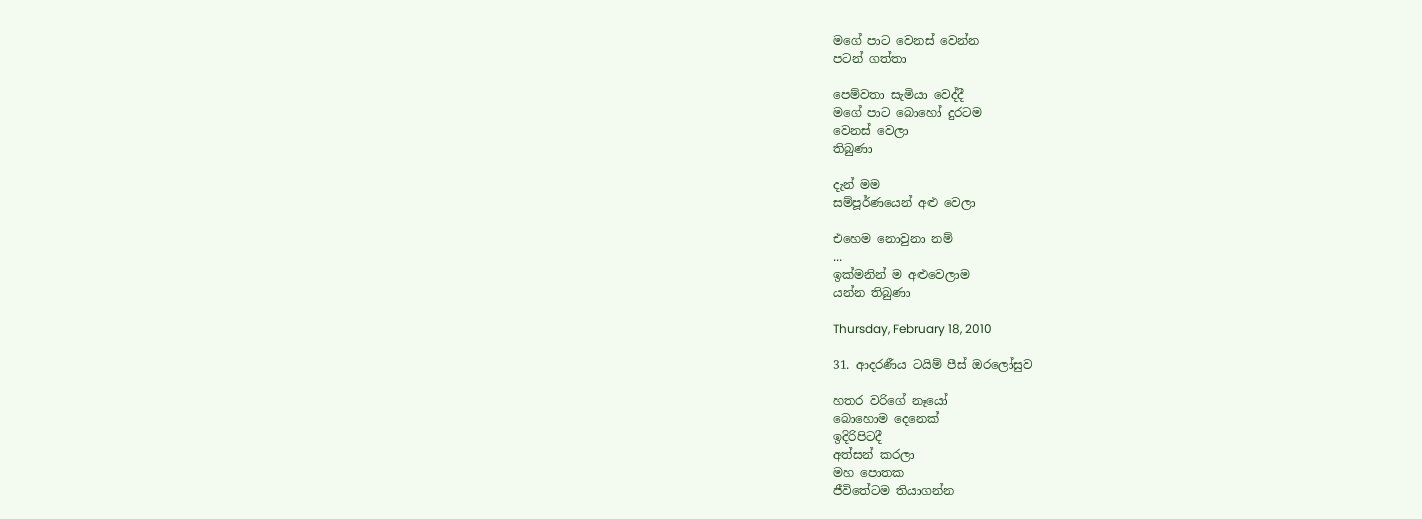මගේ පාට වෙනස් වෙන්න
පටන් ගත්තා

පෙම්වතා සැමියා වෙද්දී
මගේ පාට බොහෝ දුරටම
වෙනස් වෙලා
තිබුණා

දැන් මම
සම්පූර්ණයෙන් අළු වෙලා

එහෙම නොවුනා නම්
...
ඉක්මනින් ම අළුවෙලාම
යන්න තිබුණා

Thursday, February 18, 2010

31. ආදරණීය ටයිම් පීස් ඔරලෝසුව

හතර වරිගේ නෑයෝ
බොහොම දෙනෙක්
ඉදිරිපිටදී
අත්සන් කරලා
මහ පොතක
ජීවිතේටම තියාගන්න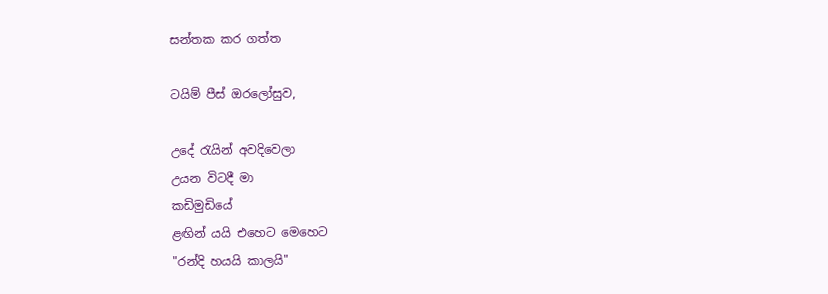සන්තක කර ගත්ත

ටයිම් පීස් ඔරලෝසුව,

උදේ රැයින් අවදිවෙලා
උයන විටදී මා
කඩිමුඩියේ
ළඟින් යයි එහෙට මෙහෙට
"රන්දි හයයි කාලයි"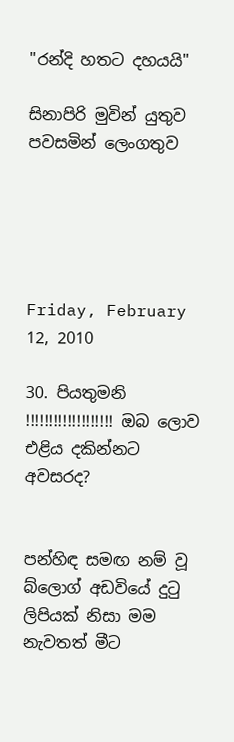"රන්දි හතට දහයයි"

සිනාපිරි මුවින් යුතුව
පවසමින් ලෙංගතුව





Friday, February 12, 2010

30. පියතුමනි !!!!!!!!!!!!!!!!!!! ඔබ ලොව එළිය දකින්නට අවසරද?


පන්හිඳ සමඟ නම් වූ බ්ලොග් අඩවියේ දුටු ලිපියක් නිසා මම නැවතත් මීට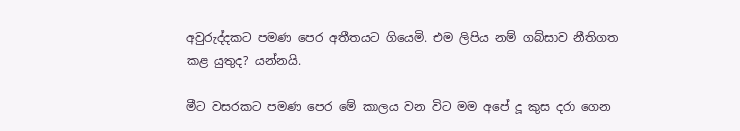අවුරුද්දකට පමණ පෙර අතීතයට ගියෙමි. එම ලිපිය නම් ගබ්සාව නීතිගත කළ යුතුද? යන්නයි.

මීට වසරකට පමණ පෙර මේ කාලය වන විට මම අපේ දූ කුස දරා ගෙන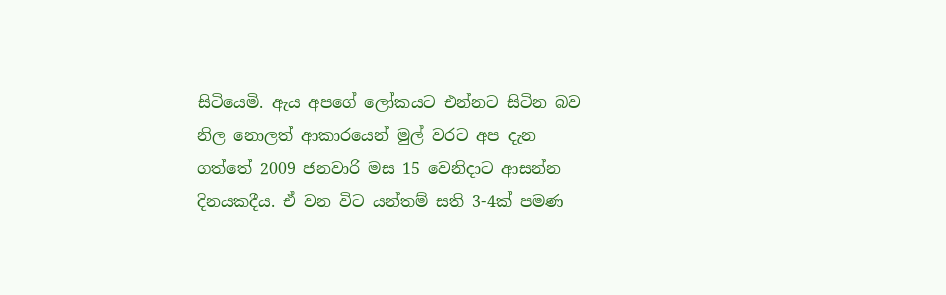සිටියෙමි. ඇය අපගේ ලෝකයට එන්නට සිටින බව නිල නොලත් ආකාරයෙන් මුල් වරට අප දැන ගත්තේ 2009 ජනවාරි මස 15 වෙනිදාට ආසන්න දිනයකදීය. ඒ වන විට යන්තම් සති 3-4ක් පමණ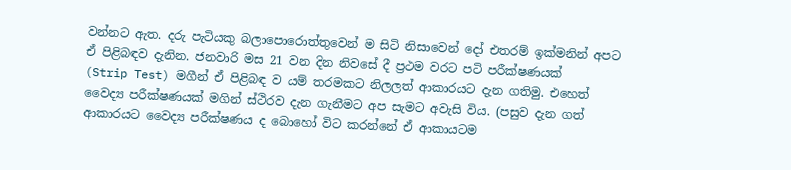වන්නට ඇත. දරු පැටියකු බලාපොරොත්තුවෙන් ම සිටි නිසාවෙන් දෝ එතරම් ඉක්මනින් අපට ඒ පිළිබඳව දැනින. ජනවාරි මස 21 වන දින නිවසේ දී ප්‍රථම වරට පටි පරීක්ෂණයක්
(Strip Test) මගීන් ඒ පිළිබඳ ව යම් තරමකට නිලලත් ආකාරයට දැන ගතිමු. එහෙත් වෛද්‍ය පරීක්ෂණයක් මගින් ස්ථිරව දැන ගැනීමට අප සැමට අවැසි විය. (පසුව දැන ගත් ආකාරයට වෛද්‍ය පරීක්ෂණය ද බොහෝ විට කරන්නේ ඒ ආකායටම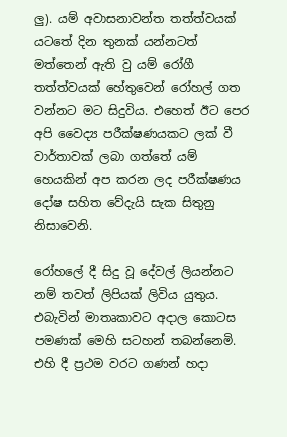ලු). යම් අවාසනාවන්ත තත්ත්වයක් යටතේ දින තුනක් යන්නටත් මත්තෙන් ඇති වු යම් රෝගී තත්ත්වයක් හේතුවෙන් රෝහල් ගත වන්නට මට සිදුවිය. එහෙත් ඊට පෙර අපි වෛද්‍ය පරීක්ෂණයකට ලක් වී වාර්තාවක් ලබා ගත්තේ යම් හෙයකින් අප කරන ලද පරීක්ෂණය දෝෂ සහිත වේදැයි සැක සිතුනු නිසාවෙනි.

රෝහලේ දී සිදු වූ දේවල් ලියන්නට නම් තවත් ලිපියක් ලිවිය යුතුය. එබැවින් මාතෘකාවට අදාල කොටස පමණක් මෙහි සටහන් තබන්නෙමි. එහි දී ප්‍රථම වරට ගණන් හදා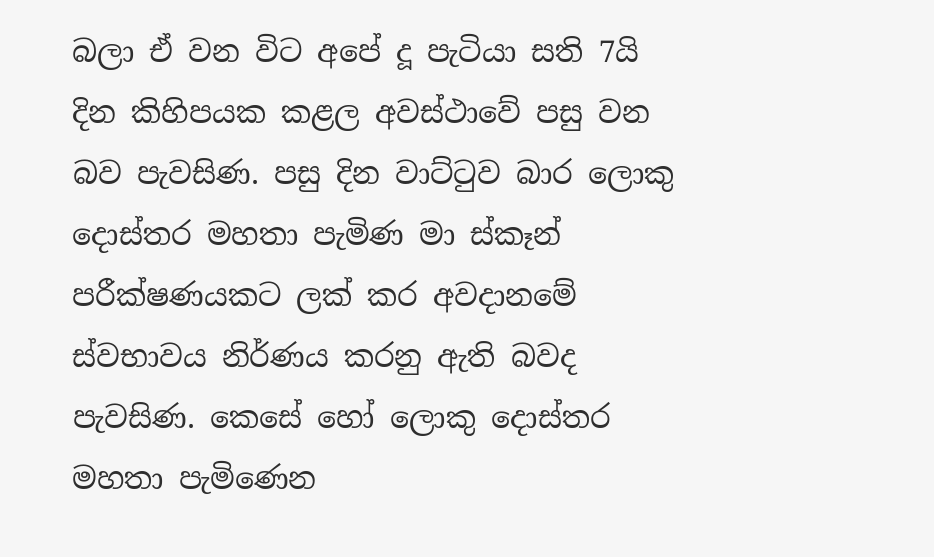බලා ඒ වන විට අපේ දූ පැටියා සති 7යි දින කිහිපයක කළල අවස්ථාවේ පසු වන බව පැවසිණ. පසු දින වාට්ටුව බාර ලොකු දොස්තර මහතා පැමිණ මා ස්කෑන් පරීක්ෂණයකට ලක් කර අවදානමේ ස්වභාවය නිර්ණය කරනු ඇති බවද පැවසිණ. කෙසේ හෝ ලොකු දොස්තර මහතා පැමිණෙන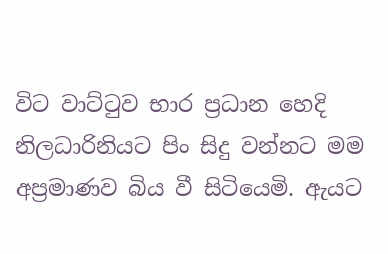විට වාට්ටුව භාර ප්‍රධාන හෙදි නිලධාරිනියට පිං සිදු වන්නට මම අප්‍රමාණව බිය වී සිටියෙමි. ඇයට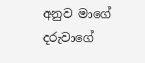අනුව මාගේ දරුවාගේ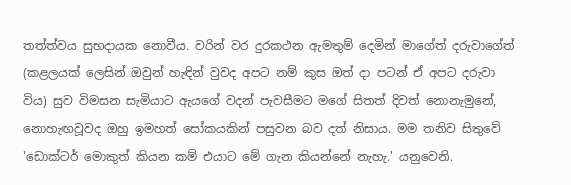තත්ත්වය සුභදායක නොවීය. වරින් වර දුරකථන ඇමතුම් දෙමින් මාගේත් දරුවාගේත් (කළලයක් ලෙසින් ඔවුන් හැඳින් වුවද අපට නම් කුස ඔත් දා පටන් ඒ අපට දරුවා විය) සුව විමසන සැමියාට ඇයගේ වදන් පැවසීමට මගේ සිතත් දිවත් නොනැමුනේ, නොහැඟවූවද ඔහු ඉමහත් සෝකයකින් පසුවන බව දත් නිසාය. මම තනිව සිතුවේ 'ඩොක්ටර් මොකුත් කියන කම් එයාට මේ ගැන කියන්නේ නැහැ.' යනුවෙනි.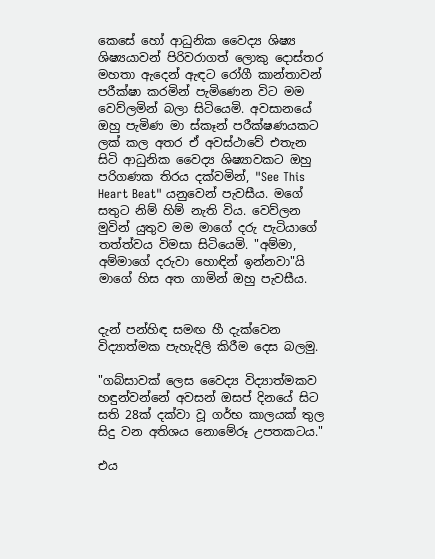කෙසේ හෝ ආධුනික වෛද්‍ය ශිෂ්‍ය ශිෂ්‍යයාවන් පිරිවරාගත් ලොකු දොස්තර මහතා ඇදෙන් ඇඳට රෝගී කාන්තාවන් පරීක්ෂා කරමින් පැමිණෙන විට මම වෙව්ලමින් බලා සිටියෙමි. අවසානයේ ඔහු පැමිණ මා ස්කෑන් පරීක්ෂණයකට ලක් කල අතර ඒ අවස්ථාවේ එතැන සිටි ආධුනික වෛද්‍ය ශිෂ්‍යාවකට ඔහු පරිගණක තිරය දක්වමින්, "See This Heart Beat" යනුවෙන් පැවසීය. මගේ සතුට නිම් හිම් නැති විය. වෙව්ලන මුවින් යුතුව මම මාගේ දරු පැටියාගේ තත්ත්වය විමසා සිටියෙමි. "අම්මා, අම්මාගේ දරුවා හොඳින් ඉන්නවා"යි මාගේ හිස අත ගාමින් ඔහු පැවසීය.


දැන් පන්හිඳ සමඟ හී දැක්වෙන විද්‍යාත්මක පැහැදිලි කිරීම දෙස බලමු.

"ගබ්සාවක් ලෙස වෛද්‍ය විද්‍යාත්මකව හඳුන්වන්නේ අවසන් ඔසප් දිනයේ සිට සති 28ක් දක්වා වූ ගර්භ කාලයක් තුල සිදු වන අතිශය නොමේරූ උපතකටය."

එය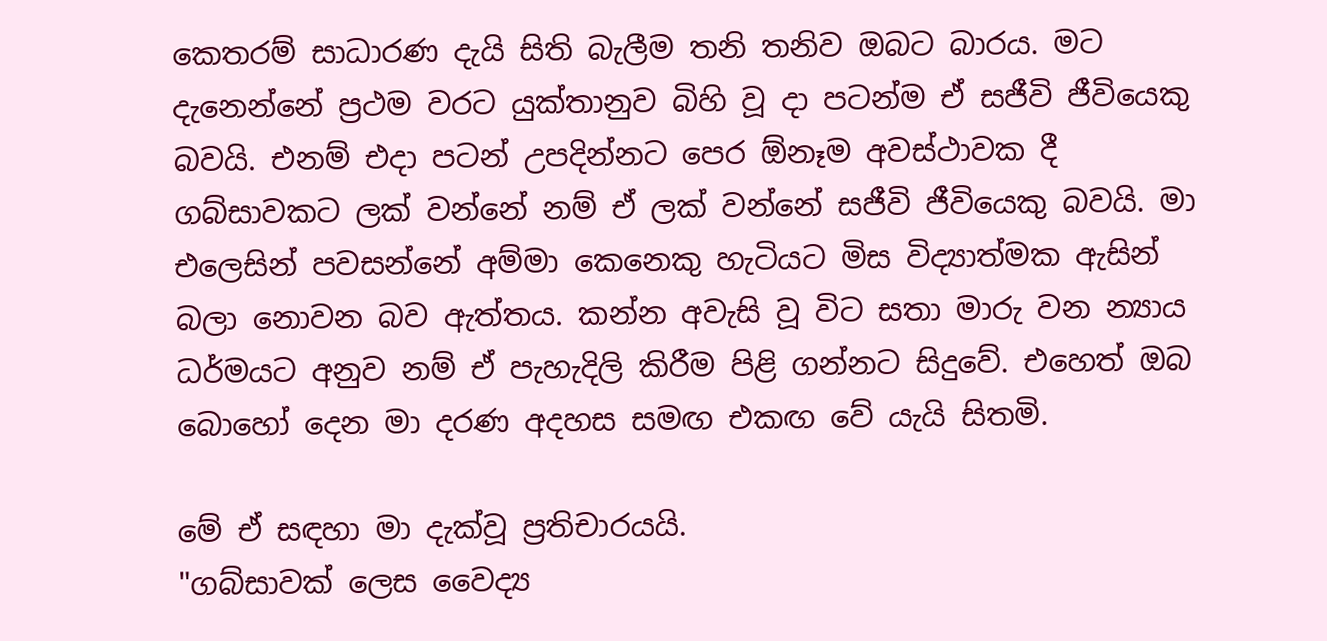කෙතරම් සාධාරණ දැයි සිති බැලීම තනි තනිව ඔබට බාරය. මට දැනෙන්නේ ප්‍රථම වරට යුක්තානුව බිහි වූ දා පටන්ම ඒ සජීවි ජීවියෙකු බවයි. එනම් එදා පටන් උපදින්නට පෙර ඕනෑම අවස්ථාවක දී ගබ්සාවකට ලක් වන්නේ නම් ඒ ලක් වන්නේ සජීවි ජීවියෙකු බවයි. මා එලෙසින් පවසන්නේ අම්මා කෙනෙකු හැටියට මිස විද්‍යාත්මක ඇසින් බලා නොවන බව ඇත්තය. කන්න අවැසි වූ විට සතා මාරු වන න්‍යාය ධර්මයට අනුව නම් ඒ පැහැදිලි කිරීම පිළි ගන්නට සිදුවේ. එහෙත් ඔබ බොහෝ දෙන මා දරණ අදහස සමඟ එකඟ වේ යැයි සිතමි.

මේ ඒ සඳහා මා දැක්වූ ප්‍රතිචාරයයි.
"ගබ්සාවක් ලෙස වෛද්‍ය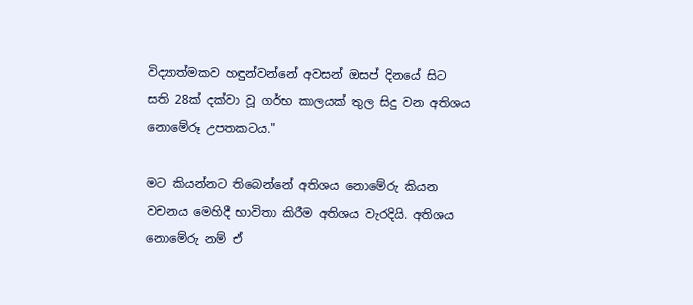විද්‍යාත්මකව හඳුන්වන්නේ අවසන් ඔසප් දිනයේ සිට සති 28ක් දක්වා වූ ගර්භ කාලයක් තුල සිදු වන අතිශය නොමේරූ උපතකටය."

මට කියන්නට තිබෙන්නේ අතිශය නොමේරු කියන වචනය මෙහිදී භාවිතා කිරීම අතිශය වැරදියි. අතිශය නොමේරු නම් ඒ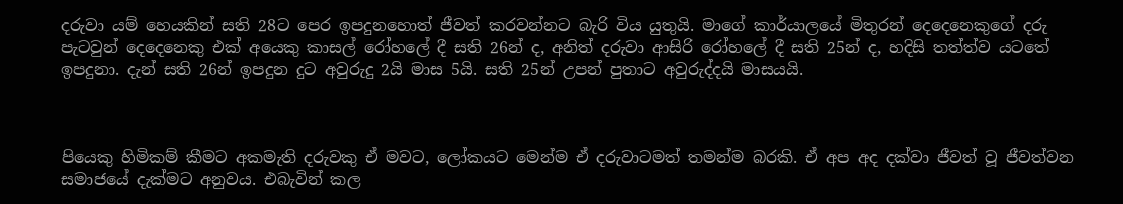දරුවා යම් හෙයකින් සති 28ට පෙර ඉපදුනහොත් ජීවත් කරවන්නට බැරි විය යුතුයි. මාගේ කාර්යාලයේ මිතුරන් දෙදෙනෙකුගේ දරු පැටවුන් දෙදෙනෙකු එක් අයෙකු කාසල් රෝහලේ දී සති 26න් ද, අනිත් දරුවා ආසිරි රෝහලේ දී සති 25න් ද, හදිසි තත්ත්ව යටතේ ඉපදුනා. දැන් සති 26න් ඉපදුන දුට අවුරුදු 2යි මාස 5යි. සති 25න් උපන් පුතාට අවුරුද්දයි මාසයයි.



පියෙකු හිමිකම් කීමට අකමැති දරුවකු ඒ මවට, ලෝකයට මෙන්ම ඒ දරුවාටමත් තමන්ම බරකි. ඒ අප අද දක්වා ජීවත් වූ ජීවත්වන සමාජයේ දැක්මට අනුවය. එබැවින් කල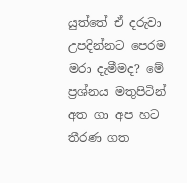යුත්තේ ඒ දරුවා උපදින්නට පෙරම මරා දැමීමද? මේ ප්‍රශ්නය මතුපිටින් අත ගා අප හට තීරණ ගත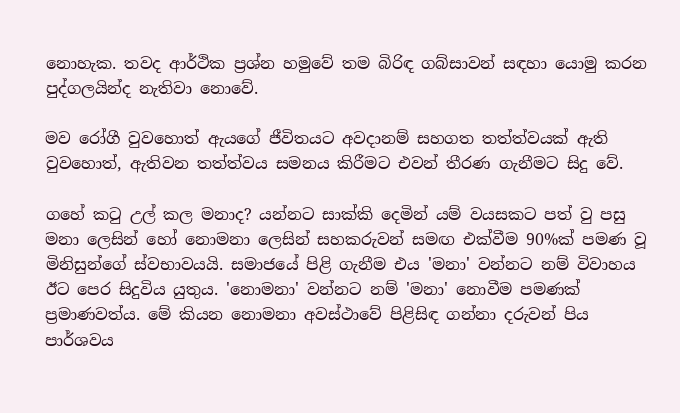නොහැක. තවද ආර්ථික ප්‍රශ්න හමුවේ තම බිරිඳ ගබ්සාවන් සඳහා යොමු කරන පුද්ගලයින්ද නැතිවා නොවේ.

මව රෝගී වුවහොත් ඇයගේ ජීවිතයට අවදානම් සහගත තත්ත්වයක් ඇති වුවහොත්, ඇතිවන තත්ත්වය සමනය කිරීමට එවන් තීරණ ගැනීමට සිදු වේ.

ගහේ කටු උල් කල මනාද? යන්නට සාක්කි දෙමින් යම් වයසකට පත් වු පසු මනා ලෙසින් හෝ නොමනා ලෙසින් සහකරුවන් සමඟ එක්වීම 90%ක් පමණ වූ මිනිසුන්ගේ ස්වභාවයයි. සමාජයේ පිළි ගැනීම එය 'මනා' වන්නට නම් විවාහය ඊට පෙර සිදුවිය යුතුය. 'නොමනා' වන්නට නම් 'මනා' නොවීම පමණක් ප්‍රමාණවත්ය. මේ කියන නොමනා අවස්ථාවේ පිළිසිඳ ගන්නා දරුවන් පිය පාර්ශවය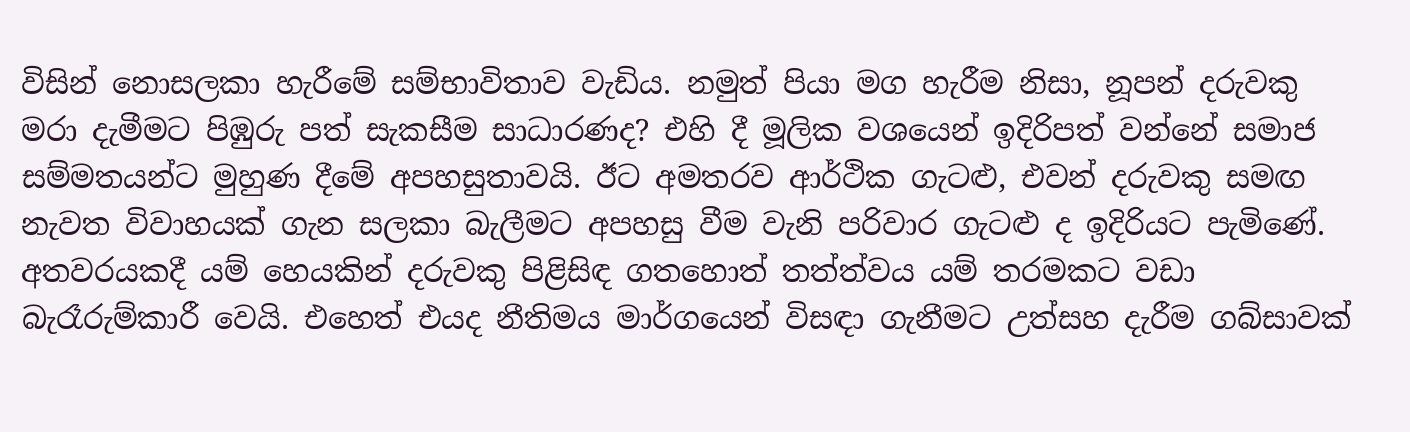විසින් නොසලකා හැරීමේ සම්භාවිතාව වැඩිය. නමුත් පියා මග හැරීම නිසා, නූපන් දරුවකු මරා දැමීමට පිඹුරු පත් සැකසීම සාධාරණද? එහි දී මූලික වශයෙන් ඉදිරිපත් වන්නේ සමාජ සම්මතයන්ට මුහුණ දීමේ අපහසුතාවයි. ඊට අමතරව ආර්ථික ගැටළු, එවන් දරුවකු සමඟ නැවත විවාහයක් ගැන සලකා බැලීමට අපහසු වීම වැනි පරිවාර ගැටළු ද ඉදිරියට පැමිණේ. අතවරයකදී යම් හෙයකින් දරුවකු පිළිසිඳ ගතහොත් තත්ත්වය යම් තරමකට වඩා බැරෑරුම්කාරී වෙයි. එහෙත් එයද නීතිමය මාර්ගයෙන් විසඳා ගැනීමට උත්සහ දැරීම ගබ්සාවක්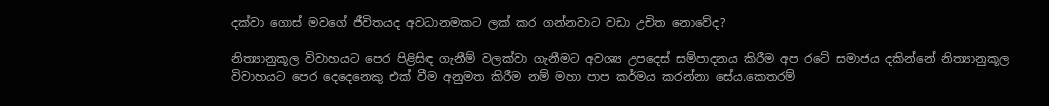දක්වා ගොස් මවගේ ජීවිතයද අවධානමකට ලක් කර ගන්නවාට වඩා උචිත නොවේද?

නිත්‍යානුකූල විවාහයට පෙර පිළිසිඳ ගැනීම් වලක්වා ගැනීමට අවශ්‍ය උපදෙස් සම්පාදනය කිරීම අප රටේ සමාජය දකින්නේ නිත්‍යානුකූල විවාහයට පෙර දෙදෙනෙකු එක් වීම අනුමත කිරීම නම් මහා පාප කර්මය කරන්නා සේය.කෙතරම්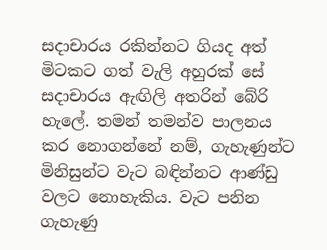සදාචාරය රකින්නට ගියද අත් මිටකට ගත් වැලි අහුරක් සේ සදාචාරය ඇඟිලි අතරින් බේරි හැලේ. තමන් තමන්ව පාලනය කර නොගන්නේ නම්, ගැහැණුන්ට මිනිසුන්ට වැට බඳින්නට ආණ්ඩු වලට නොහැකිය. වැට පනින ගැහැණු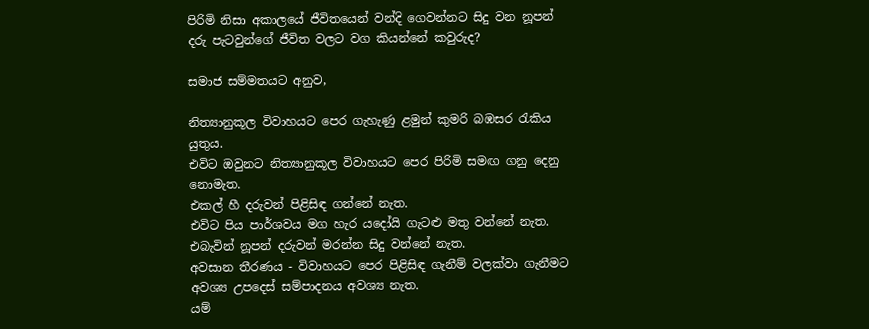පිරිමි නිසා අකාලයේ ජීවිතයෙන් වන්දි ගෙවන්නට සිදු වන නූපන් දරු පැටවුන්ගේ ජීවිත වලට වග කියන්නේ කවුරුද?

සමාජ සම්මතයට අනුව,

නිත්‍යානුකූල විවාහයට පෙර ගැහැණු ළමුන් කුමරි බඹසර රැකිය යුතුය.
එවිට ඔවුනට නිත්‍යානුකූල විවාහයට පෙර පිරිමි සමඟ ගනු දෙනු නොමැත.
එකල් හී දරුවන් පිළිසිඳ ගන්නේ නැත.
එවිට පිය පාර්ශවය මග හැර යදෝයි ගැටළු මතු වන්නේ නැත.
එබැවින් නූපන් දරුවන් මරන්න සිදු වන්නේ නැත.
අවසාන තීරණය - විවාහයට පෙර පිළිසිඳ ගැනීම් වලක්වා ගැනීමට අවශ්‍ය උපදෙස් සම්පාදනය අවශ්‍ය නැත.
යම්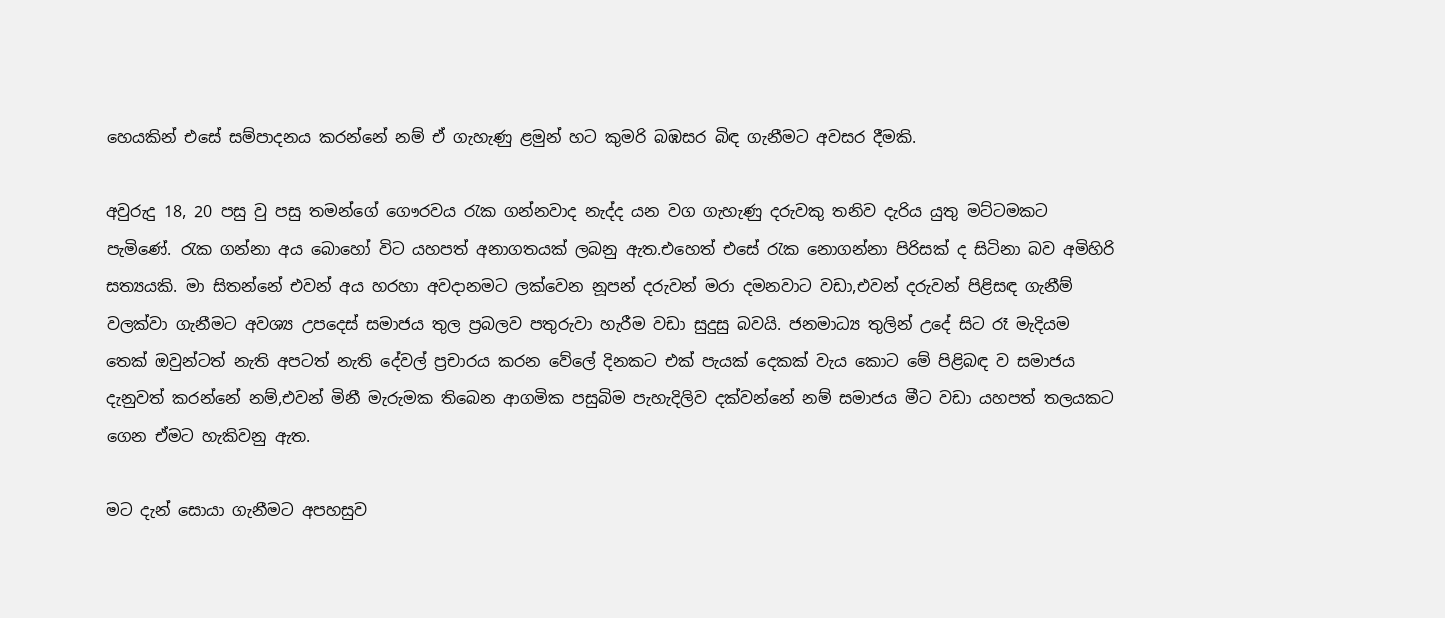හෙයකින් එසේ සම්පාදනය කරන්නේ නම් ඒ ගැහැණු ළමුන් හට කුමරි බඹසර බිඳ ගැනීමට අවසර දීමකි.

අවුරුදු 18, 20 පසු වු පසු තමන්ගේ ගෞරවය රැක ගන්නවාද නැද්ද යන වග ගැහැණු දරුවකු තනිව දැරිය යුතු මට්ටමකට පැමිණේ. රැක ගන්නා අය බොහෝ විට යහපත් අනාගතයක් ලබනු ඇත.එහෙත් එසේ රැක නොගන්නා පිරිසක් ද සිටිනා බව අමිහිරි සත්‍යයකි. මා සිතන්නේ එවන් අය හරහා අවදානමට ලක්වෙන නූපන් දරුවන් මරා දමනවාට වඩා,එවන් දරුවන් පිළිසඳ ගැනීම් වලක්වා ගැනීමට අවශ්‍ය උපදෙස් සමාජය තුල ප්‍රබලව පතුරුවා හැරීම වඩා සුදුසු බවයි. ජනමාධ්‍ය තුලින් උදේ සිට රෑ මැදියම තෙක් ඔවුන්ටත් නැති අපටත් නැති දේවල් ප්‍රචාරය කරන වේලේ දිනකට එක් පැයක් දෙකක් වැය කොට මේ පිළිබඳ ව සමාජය දැනුවත් කරන්නේ නම්,එවන් මිනී මැරුමක තිබෙන ආගමික පසුබිම පැහැදිලිව දක්වන්නේ නම් සමාජය මීට වඩා යහපත් තලයකට ගෙන ඒමට හැකිවනු ඇත.

මට දැන් සොයා ගැනීමට අපහසුව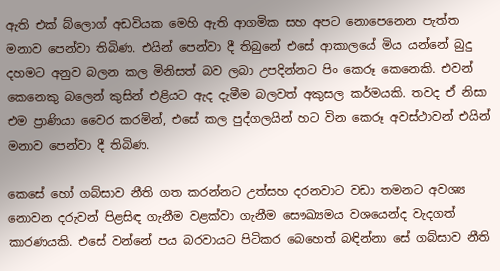ඇති එක් බ්ලොග් අඩවියක මෙහි ඇති ආගමික සහ අපට නොපෙනෙන පැත්ත මනාව පෙන්වා තිබිණ. එයින් පෙන්වා දී තිබුනේ එසේ ආකාලයේ මිය යන්නේ බුදු දහමට අනුව බලන කල මිනිසත් බව ලබා උපදින්නට පිං කෙරූ කෙනෙකි. එවන් කෙනෙකු බලෙන් කුසින් එළියට ඇද දැමීම බලවත් අකුසල කර්මයකි. තවද ඒ නිසා එම ප්‍රාණියා වෛර කරමින්, එසේ කල පුද්ගලයින් හට වින කෙරූ අවස්ථාවන් එයින් මනාව පෙන්වා දී තිබිණ.

කෙසේ හෝ ගබ්සාව නීති ගත කරන්නට උත්සහ දරනවාට වඩා තමනට අවශ්‍ය නොවන දරුවන් පිළසිඳ ගැනීම වළක්වා ගැනීම සෞඛ්‍යමය වශයෙන්ද වැදගත් කාරණයකි. එසේ වන්නේ පය බරවායට පිටිකර බෙහෙත් බඳින්නා සේ ගබ්සාව නීති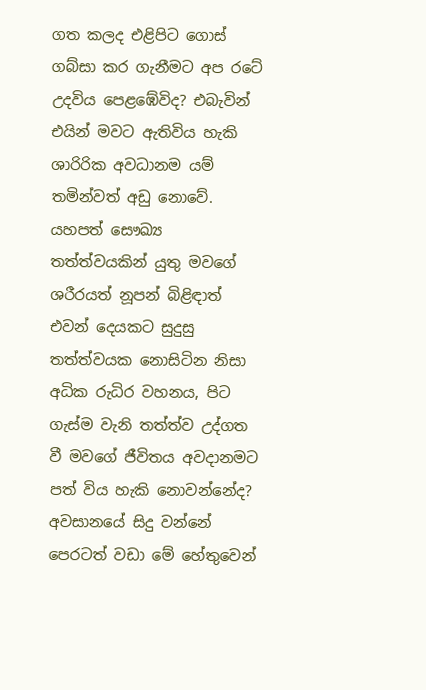ගත කලද එළිපිට ගොස් ගබ්සා කර ගැනීමට අප රටේ උදවිය පෙළඹේවිද? එබැවින් එයින් මවට ඇතිවිය හැකි ශාරිරික අවධානම යම් තමින්වත් අඩු නොවේ. යහපත් සෞඛ්‍ය තත්ත්වයකින් යුතු මවගේ ශරීරයත් නූපන් බිළිඳාත් එවන් දෙයකට සුදුසු තත්ත්වයක නොසිටින නිසා අධික රුධිර වහනය, පිට ගැස්ම වැනි තත්ත්ව උද්ගත වී මවගේ ජීවිතය අවදානමට පත් විය හැකි නොවන්නේද? අවසානයේ සිදු වන්නේ පෙරටත් වඩා මේ හේතුවෙන්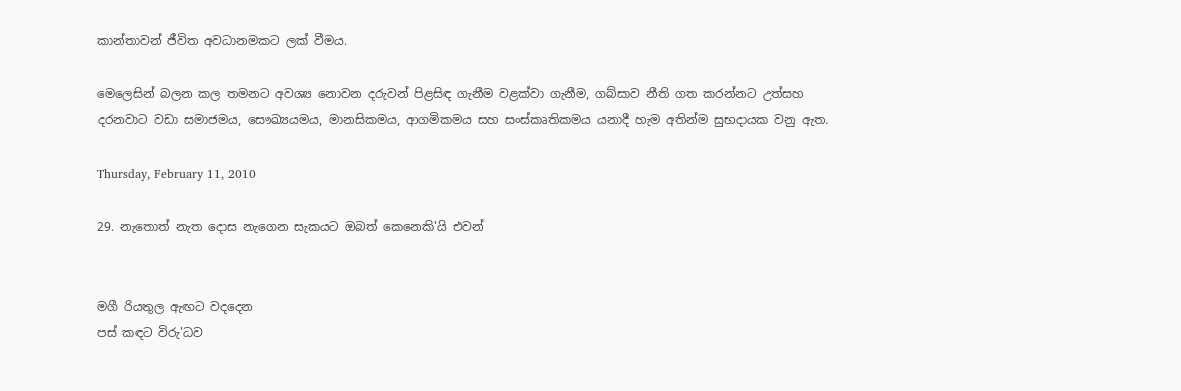කාන්තාවන් ජීවිත අවධානමකට ලක් වීමය.

මෙලෙසින් බලන කල තමනට අවශ්‍ය නොවන දරුවන් පිළසිඳ ගැනීම වළක්වා ගැනීම, ගබ්සාව නීති ගත කරන්නට උත්සහ දරනවාට වඩා සමාජමය, සෞඛ්‍යයමය, මානසිකමය, ආගමිකමය සහ සංස්කෘතිකමය යනාදී හැම අතින්ම සුභදායක වනු ඇත.

Thursday, February 11, 2010

29. නැතොත් නැත දොස නැගෙන සැකයට ඔබත් කෙනෙකි'යි එවන්


මගී රියතුල ඇඟට වදදෙන
පස් කඳට විරු'ධව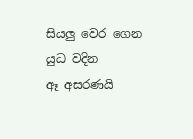සියලු වෙර ගෙන යුධ වදින
ඈ අසරණයි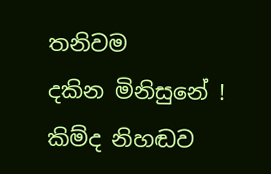තනිවම
දකින මිනිසුනේ ! කිම්ද නිහඬව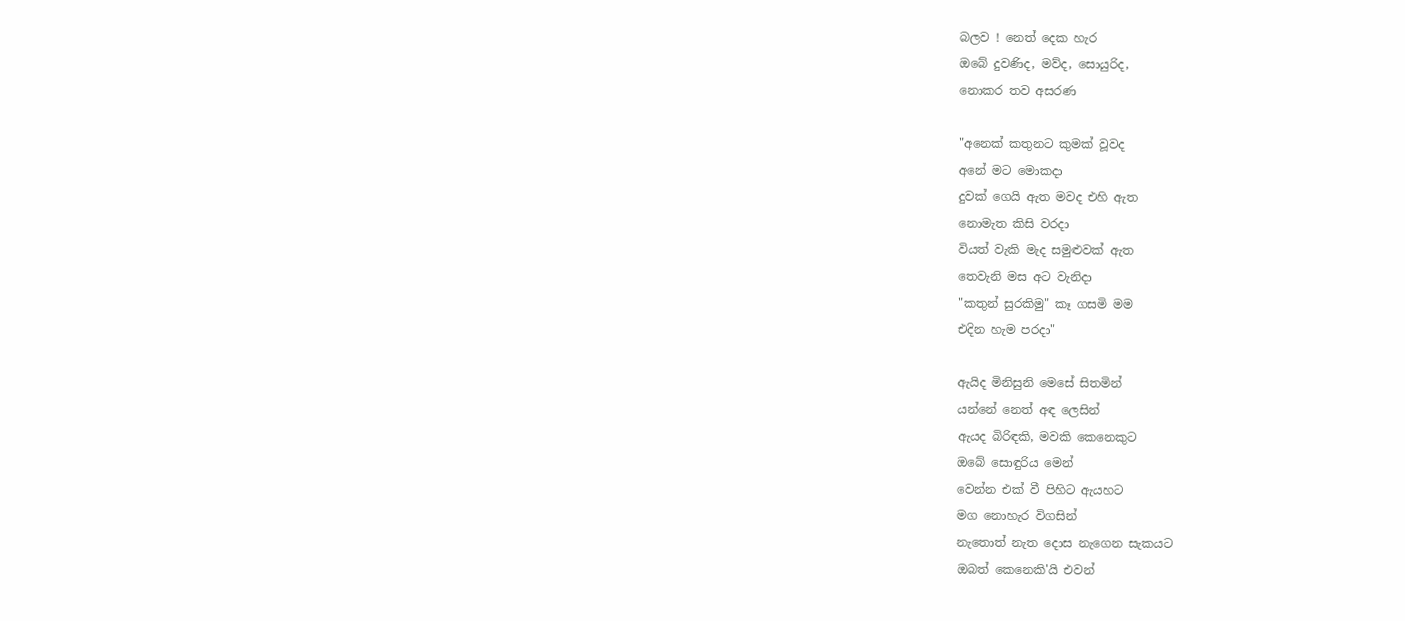බලව ! නෙත් දෙක හැර
ඔබේ දුවණිද, මව්ද, සොයුරිද,
නොකර තව අසරණ

"අනෙක් කතුනට කුමක් වූවද
අනේ මට මොකදා
දුවක් ගෙයි ඇත මවද එහි ඇත
නොමැත කිසි වරදා
වියත් වැකි මැද සමුළුවක් ඇත
තෙවැනි මස අට වැනිදා
"කතුන් සුරකිමු" කෑ ගසමි මම
එදින හැම පරදා"

ඇයිද මිනිසුනි මෙසේ සිතමින්
යන්නේ නෙත් අඳ ලෙසින්
ඇයද බිරිඳකි, මවකි කෙනෙකුට
ඔබේ සොඳුරිය මෙන්
වෙන්න එක් වී පිහිට ඇයහට
මග නොහැර විගසින්
නැතොත් නැත දොස නැගෙන සැකයට
ඔබත් කෙනෙකි'යි එවන්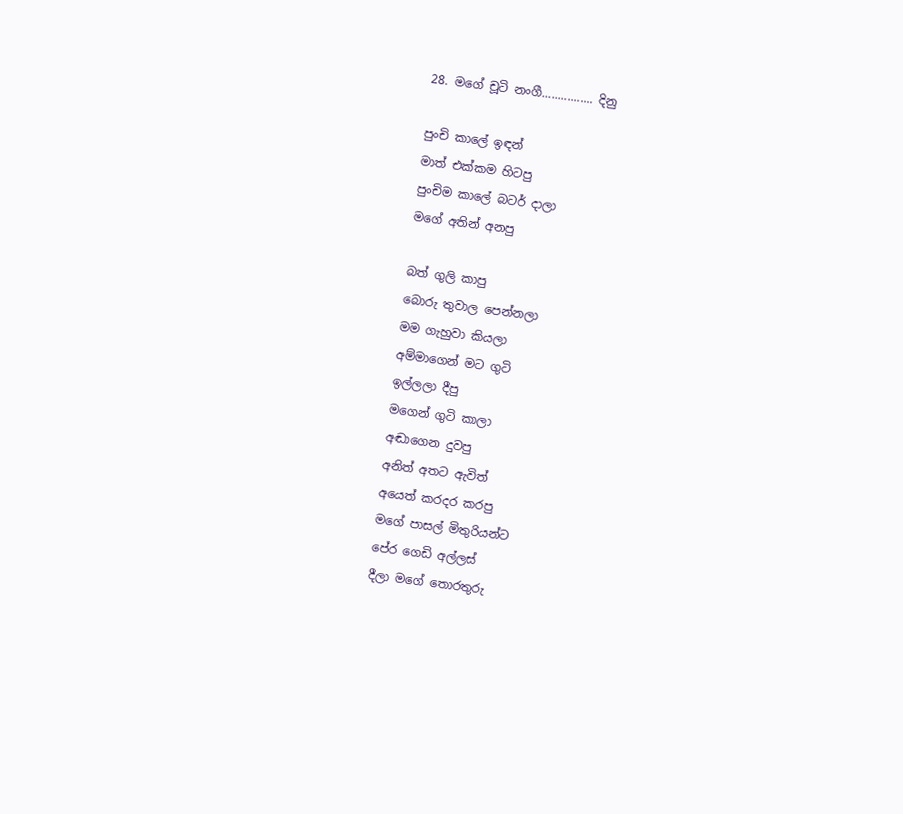28. මගේ චූටි නංගී................ දිනු

පුංචි කාලේ ඉඳන්
මාත් එක්කම හිටපු
පුංචිම කාලේ බටර් දාලා
මගේ අතින් අනපු

බත් ගුලි කාපු
බොරු තුවාල පෙන්නලා
මම ගැහුවා කියලා
අම්මාගෙන් මට ගුටි
ඉල්ලලා දීපු
මගෙන් ගුටි කාලා
අඬාගෙන දුවපු
අනිත් අතට ඇවිත්
අයෙත් කරදර කරපු
මගේ පාසල් මිතුරියන්ට
පේර ගෙඩි අල්ලස්
දීලා මගේ තොරතුරු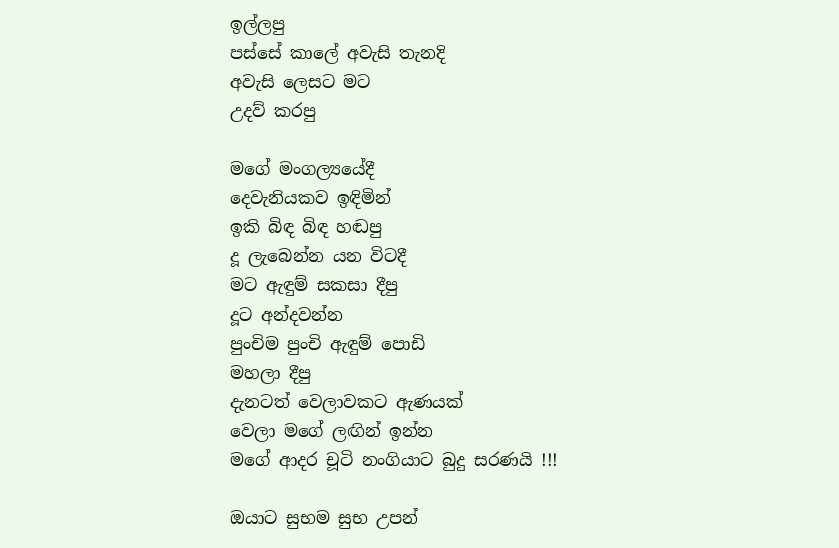ඉල්ලපු
පස්සේ කාලේ අවැසි තැනදි
අවැසි ලෙසට මට
උදව් කරපු

මගේ මංගල්‍යයේදී
දෙවැනියකව ඉඳිමින්
ඉකි බිඳ බිඳ හඬපු
දූ ලැබෙන්න යන විටදී
මට ඇඳුම් සකසා දීපු
දූට අන්දවන්න
පුංචිම පුංචි ඇඳුම් පොඩි
මහලා දීපු
දැනටත් වෙලාවකට ඇණයක්
වෙලා මගේ ලඟින් ඉන්න
මගේ ආදර චූටි නංගියාට බුදු සරණයි !!!

ඔයාට සුභම සුභ උපන්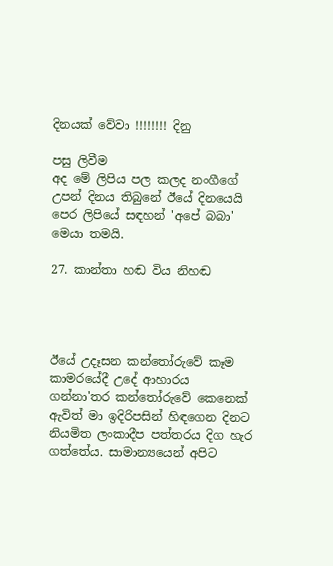දිනයක් වේවා !!!!!!!! දිනු‍

පසු ලිවීම
අද මේ ලිපිය පල කලද නංගීගේ උපන් දිනය තිබුනේ ඊයේ දිනයෙයි
පෙර ලිපියේ සඳහන් 'අපේ බබා' මෙයා තමයි.

27. කාන්තා හඬ විය නිහඬ




ඊයේ උදෑසන කන්තෝරුවේ කෑම කාමරයේදී උදේ ආහාරය ගන්නා'තර කන්තෝරුවේ කෙනෙක් ඇවිත් මා ඉදිරිපසින් හිඳගෙන දිනට නියමිත ලංකාදීප පත්තරය දිග හැර ගත්තේය. සාමාන්‍යයෙන් අපිට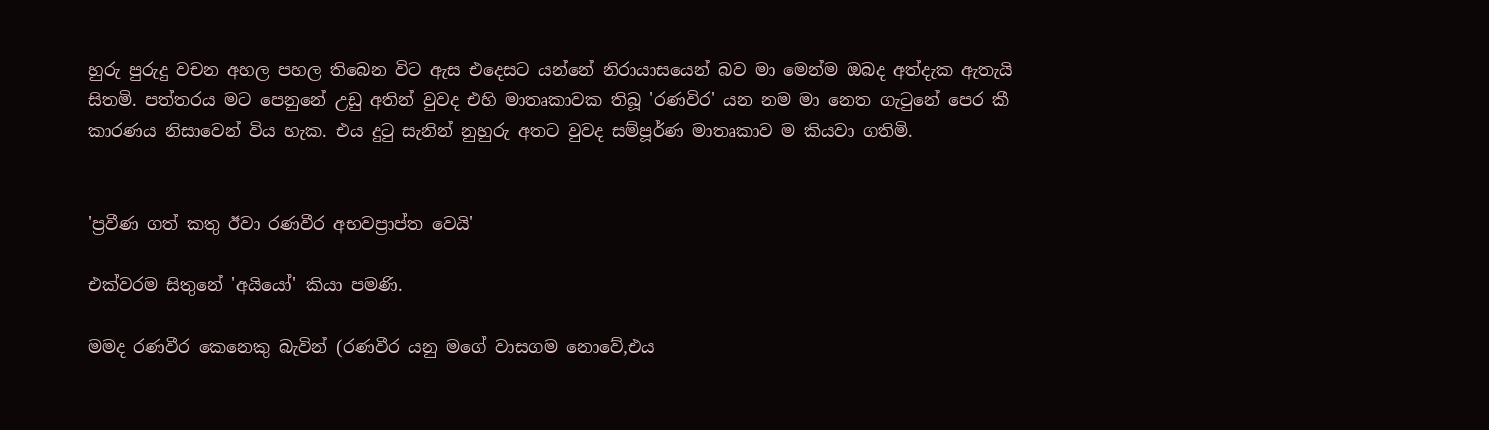හුරු පුරුදු වචන අහල පහල තිබෙන විට ඇස එදෙසට යන්නේ නිරායාසයෙන් බව මා මෙන්ම ඔබද අත්දැක ඇතැයි සිතමි. පත්තරය මට පෙනුනේ උඩු අතින් වුවද එහි මාතෘකාවක තිබූ 'රණවිර' යන නම මා නෙත ගැටුනේ පෙර කී කාරණය නිසාවෙන් විය හැක. එය දුටු සැනින් නුහුරු අතට වුවද සම්පූර්ණ මාතෘකාව ම කියවා ගතිමි.


'ප්‍රවීණ ගත් කතු ඊවා රණවීර අභවප්‍රාප්ත වෙයි'

එක්වරම සිතුනේ 'අයියෝ' කියා පමණි.

මමද රණවීර කෙනෙකු බැවින් (රණවීර යනු මගේ වාසගම නොවේ,එය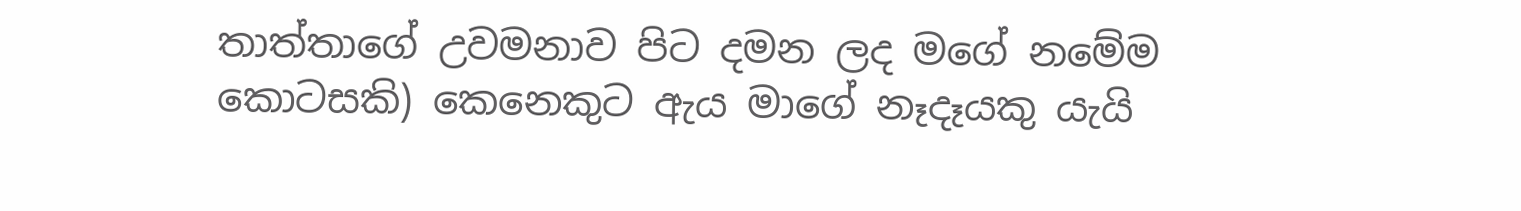තාත්තාගේ උවමනාව පිට දමන ලද මගේ නමේම කොටසකි) කෙනෙකුට ඇය මාගේ නෑදෑයකු යැයි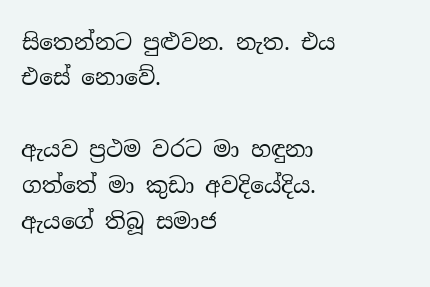සිතෙන්නට පුළුවන. නැත. එය එසේ නොවේ.

ඇයව ප්‍රථම වරට මා හඳුනා ගත්තේ මා කුඩා අවදියේදිය. ඇයගේ තිබූ සමාජ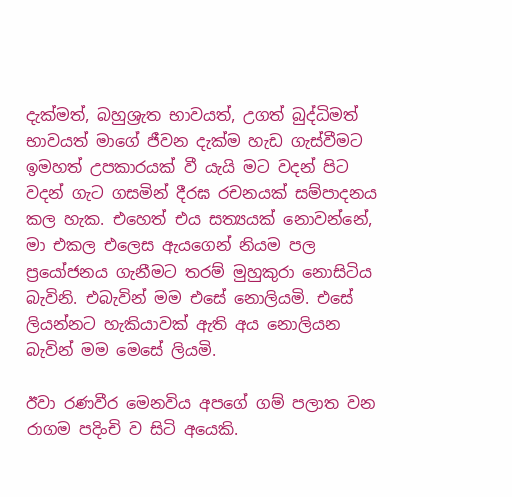දැක්මත්, බහුශ්‍රැත භාවයත්, උගත් බුද්ධිමත් භාවයත් මාගේ ජීවන දැක්ම හැඩ ගැස්වීමට ඉමහත් උපකාරයක් වී යැයි මට වදන් පිට වදන් ගැට ගසමින් දීරඝ රචනයක් සම්පාදනය කල හැක. එහෙත් එය සත්‍යයක් නොවන්නේ, මා එකල එලෙස ඇයගෙන් නියම පල ප්‍රයෝජනය ගැනීමට තරම් මුහුකුරා නොසිටිය බැවිනි. එබැවින් මම එසේ නොලියමි. එසේ ලියන්නට හැකියාවක් ඇති අය නොලියන බැවින් මම මෙසේ ලියමි.

ඊවා රණවීර මෙනවිය අපගේ ගම් පලාත වන රාගම පදිංචි ව සිටි අයෙකි.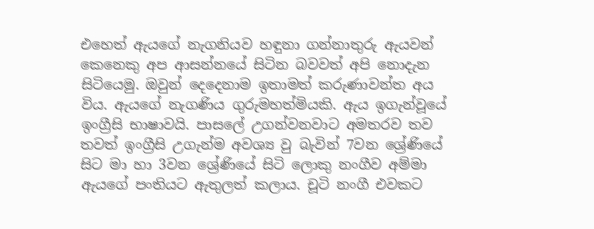එහෙත් ඇයගේ නැගනියව හඳුනා ගන්නාතුරු ඇයවන් කෙනෙකු අප ආසන්නයේ සිටින බවවත් අපි නොදැන සිටියෙමු. ඔවුන් දෙදෙනාම ඉතාමත් කරුණාවන්ත අය විය. ඇයගේ නැගණිය ගුරුමහත්මියකි. ඇය ඉගැන්වූයේ ඉංග්‍රීසි භාෂාවයි. පාසලේ උගන්වනවාට අමතරව තව තවත් ඉංග්‍රීසි උගැන්ම අවශ්‍ය වු බැවින් 7වන ශ්‍රේණියේ සිට මා හා 3වන ‍ශ්‍රේණියේ සිටි ලොකු නංගීව අම්මා ඇයගේ පංතියට ඇතුලත් කලාය. චූටි නංගී එවකට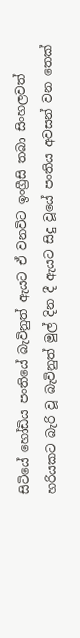සිටියේ හෝඩිය පංතියේ බැවිනුත් ඇයට ඒ වනවිට ඉංග්‍රීසි තබා සිංහලවත් හරියකට බැරි වූ බැවිනුත් මුල් දින දී ඇයට සිදු වූයේ පංතිය අවසන් වන තෙක්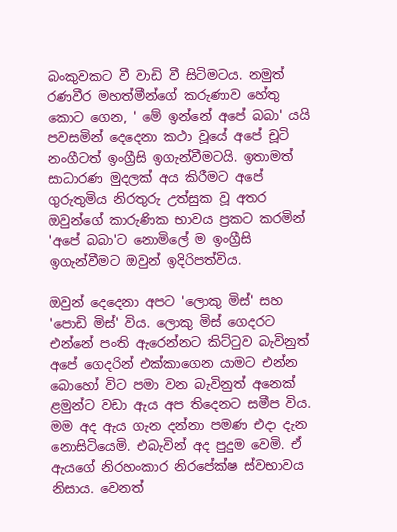බංකුවකට වී වාඩි වී සිටිමටය. නමුත් රණවීර මහත්මීන්ගේ කරුණාව හේතු කොට ගෙන, ' මේ ඉන්නේ අපේ බබා' යයි පවසමින් දෙදෙනා කථා වූයේ අපේ චූටි නංගීටත් ඉංග්‍රීසි ඉගැන්වීමටයි. ඉතාමත් සාධාරණ මුදලක් අය කිරීමට අපේ ගුරුතුමිය නිරතුරු උත්සුක වූ අතර ඔවුන්ගේ කාරුණික භාවය ප්‍රකට කරමින් 'අපේ බබා'ට නොමිලේ ම ඉංග්‍රීසි ඉගැන්වීමට ඔවුන් ඉදිරිපත්විය.

ඔවුන් දෙදෙනා අපට 'ලොකු මිස්' සහ 'පොඩි මිස්' විය. ලොකු මිස් ගෙදරට එන්නේ පංති ඇරෙන්නට කිට්ටුව බැවිනුත් අපේ ගෙදරින් එක්කාගෙන යාමට එන්න බොහෝ විට පමා වන බැවිනුත් අනෙක් ළමුන්ට වඩා ඇය අප තිදෙනට සමීප විය. මම අද ඇය ගැන දන්නා පමණ එදා දැන නොසිටියෙමි. එබැවින් අද පුදුම වෙමි. ඒ ඇයගේ නිරහංකාර නිරපේක්ෂ ස්වභාවය නිසාය. වෙනත්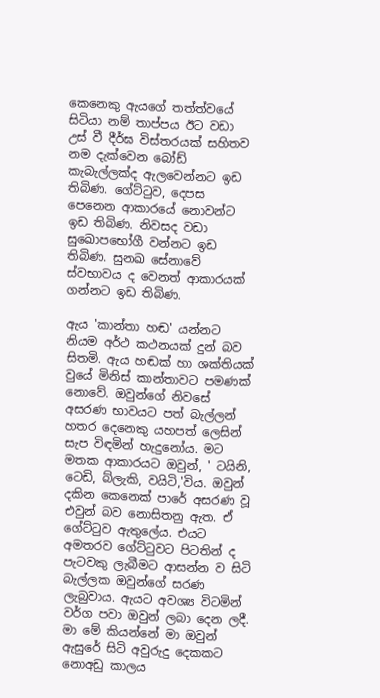කෙනෙකු ඇයගේ තත්ත්වයේ සිටියා නම් තාප්පය ඊට වඩා උස් වී දීර්ඝ විස්තරයක් සහිතව නම දැක්වෙන බෝඩ් කැබැල්ලක්ද ඇලවෙන්නට ඉඩ තිබිණ. ගේට්ටුව, දෙපස පෙනෙන ආකාරයේ නොවන්ට ඉඩ තිබිණ. නිවසද වඩා සුඛොපභෝගී වන්නට ඉඩ තිබිණ. සුනඛ සේනාවේ ස්වභාවය ද වෙනත් ආකාරයක් ගන්නට ඉඩ තිබිණ.

ඇය 'කාන්තා හඬ' යන්නට නියම අර්ථ කථනයක් දුන් බව සිතමි. ඇය හඬක් හා ශක්තියක් වුයේ මිනිස් කාන්තාවට පමණක් නොවේ. ඔවුන්ගේ නිවසේ අසරණ භාවයට පත් බැල්ලන් හතර දෙනෙකු යහපත් ලෙසින් සැප විඳමින් හැදුනෝය. මට මතක ආකාරයට ඔවුන්, ' ටයිනි, ටෙඩි, බ්ලැකි, වයිටි,'විය. ඔවුන් දකින කෙනෙක් පාරේ අසරණ වූ එවුන් බව නොසිතනු ඇත. ඒ ගේට්ටුව ඇතුලේය. එයට අමතරව ගේට්ටුවට පිටතින් ද පැටවකු ලැබීමට ආසන්න ව සිටි බැල්ලක ඔවුන්ගේ සරණ ලැබුවාය. ඇයට අවශ්‍ය විටමින් වර්ග පවා ඔවුන් ලබා දෙන ලදී. මා මේ කියන්නේ මා ඔවුන් ඇසුරේ සිටි අවුරුදු දෙකකට නොඅඩු කාලය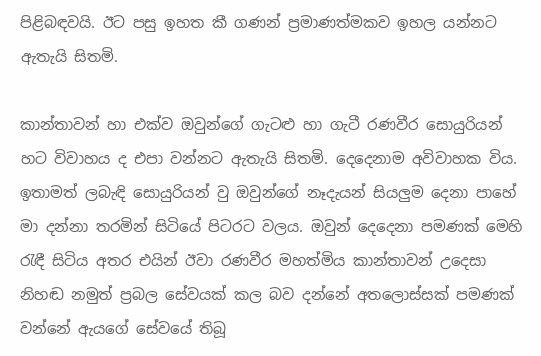පිළිබඳවයි. ඊට පසු ඉහත කී ගණන් ප්‍රමාණත්මකව ඉහල යන්නට ඇතැයි සිතමි.

කාන්තාවන් හා එක්ව ඔවුන්ගේ ගැටළු හා ගැටී රණවීර සොයුරියන් හට විවාහය ද එපා වන්නට ඇතැයි සිතමි. දෙදෙනාම අවිවාහක විය. ඉතාමත් ලබැඳි සොයුරියන් වු ඔවුන්ගේ නෑදැයන් සියලුම දෙනා පාහේ මා දන්නා තරමින් සිටියේ පිටරට වලය. ඔවුන් දෙදෙනා පමණක් මෙහි රැඳී සිටිය අතර එයින් ඊවා රණවීර මහත්මිය කාන්තාවන් උදෙසා නිහඬ නමුත් ප්‍රබල සේවයක් කල බව දන්නේ අතලොස්සක් පමණක් වන්නේ ඇයගේ සේවයේ තිබූ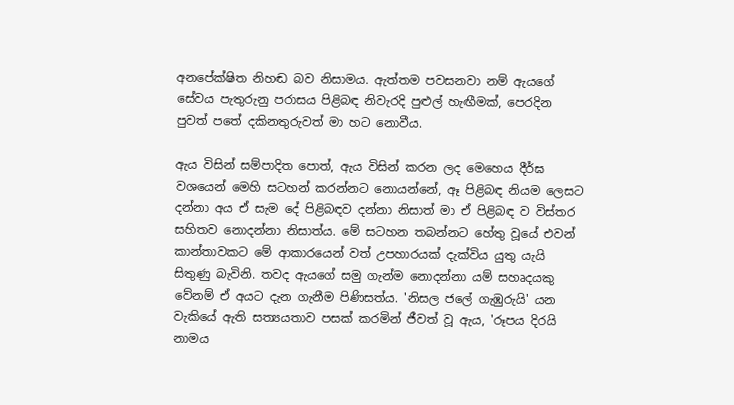අනපේක්ෂිත නිහඬ බව නිසාමය. ඇත්තම පවසනවා නම් ඇයගේ සේවය පැතුරුනු පරාසය පිළිබඳ නිවැරදි පුළුල් හැඟීමක්, පෙරදින පුවත් පතේ දකිනතුරුවත් මා හට නොවීය.

ඇය විසින් සම්පාදිත පොත්, ඇය විසින් කරන ලද මෙහෙය දීර්ඝ වශයෙන් මෙහි සටහන් කරන්නට නොයන්නේ, ඈ පිළිබඳ නියම ලෙසට දන්නා අය ඒ සැම දේ පිළිබඳව දන්නා නිසාත් මා ඒ පිළිබඳ ව විස්තර සහිතව නොදන්නා නිසාත්ය. මේ සටහන තබන්නට හේතු වූයේ එවන් කාන්තාවකට මේ ආකාරයෙන් වත් උපහාරයක් දැක්විය යුතු යැයි සිතුණු බැවිනි. තවද ඇයගේ සමු ගැන්ම නොදන්නා යම් සහෘදයකු වේනම් ඒ අයට දැන ගැනීම පිණිසත්ය. 'නිසල ජලේ ගැඹුරුයි' යන වැකියේ ඇති සත්‍යයතාව පසක් කරමින් ජීවත් වූ ඇය, 'රූපය දිරයි නාමය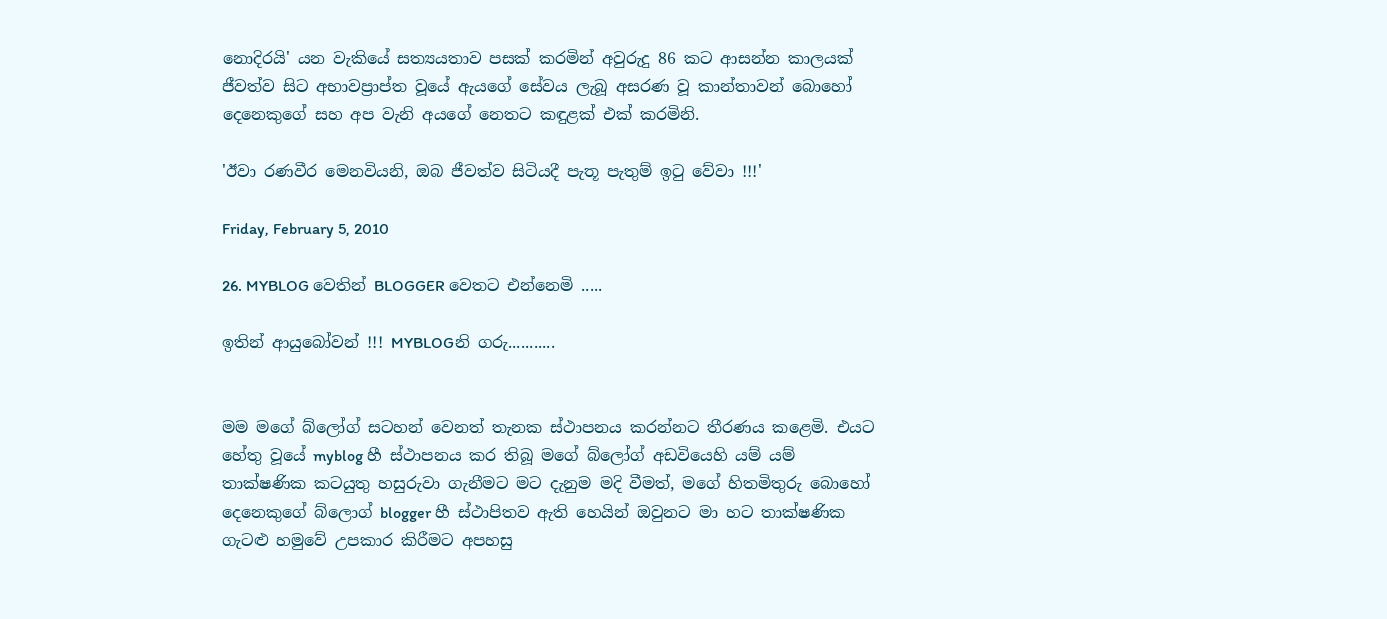නොදිරයි' යන වැකියේ සත්‍යයතාව පසක් කරමින් අවුරුදු 86 කට ආසන්න කාලයක් ජීවත්ව සිට අභාවප්‍රාප්ත වූයේ ඇයගේ සේවය ලැබූ අසරණ වූ කාන්තාවන් බොහෝ දෙනෙකුගේ සහ අප වැනි අයගේ නෙතට කඳුළක් එක් කරමිනි.

'ඊවා රණවීර මෙනවියනි, ඔබ ජීවත්ව සිටියදී පැතූ පැතුම් ඉටු වේවා !!!'

Friday, February 5, 2010

26. MYBLOG වෙතින් BLOGGER වෙතට එන්නෙමි .....

ඉතින් ආයුබෝවන් !!! MYBLOGනි ගරු...........


මම මගේ බ්ලෝග් සටහන් වෙනත් තැනක ස්ථාපනය කරන්නට තීරණය කළෙමි. එයට හේතු වූයේ myblog හී ස්ථාපනය කර තිබූ මගේ බ්ලෝග් අඩවියෙහි යම් යම් තාක්ෂණික කටයුතු හසුරුවා ගැනීමට මට දැනුම මදි වීමත්, මගේ හිතමිතුරු බොහෝ දෙනෙකුගේ බ්ලොග් blogger හී ස්ථාපිතව ඇති හෙයින් ඔවුනට මා හට තාක්ෂණික ගැටළු හමුවේ උපකාර කිරීමට අපහසු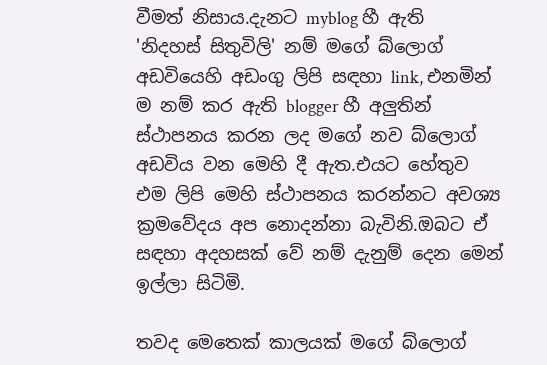වීමත් නිසාය.දැනට myblog හී ඇති
'නිදහස් සිතුවිලි' නම් මගේ බ්ලොග් අඩවියෙහි අඩංගු ලිපි සඳහා link, එනමින් ම නම් කර ඇති blogger හී අලුතින් ස්ථාපනය කරන ලද මගේ නව බ්ලොග් අඩවිය වන මෙහි දී ඇත.එයට හේතුව එම ලිපි මෙහි ස්ථාපනය කරන්නට අවශ්‍ය ක්‍රමවේදය අප නොදන්නා බැවිනි.ඔබට ඒ සඳහා අදහසක් වේ නම් දැනුම් දෙන මෙන් ඉල්ලා සිටිමි.

තවද මෙතෙක් කාලයක් මගේ බ්ලොග්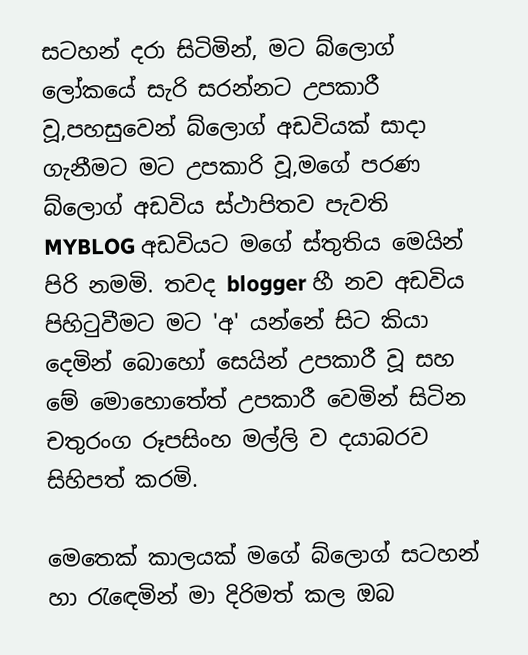සටහන් දරා සිටිමින්, මට බ්ලොග් ලෝකයේ සැරි සරන්නට උපකාරී වූ,පහසුවෙන් බ්ලොග් අඩවියක් සාදා ගැනීමට මට උපකාරි වූ,මගේ පරණ බ්ලොග් අඩවිය ස්ථාපිතව පැවති MYBLOG අඩවියට මගේ ස්තුතිය මෙයින් පිරි නමමි. තවද blogger හී නව අඩවිය පිහිටුවීමට මට 'අ' යන්නේ සිට කියා දෙමින් බොහෝ සෙයින් උපකාරී වූ සහ මේ මොහොතේත් උපකාරී වෙමින් සිටින
චතුරංග රූපසිංහ මල්ලි ව දයාබරව සිහිපත් කරමි.

මෙතෙක් කාලයක් මගේ බ්ලොග් සටහන් හා රැඳෙමින් මා දිරිමත් කල ඔබ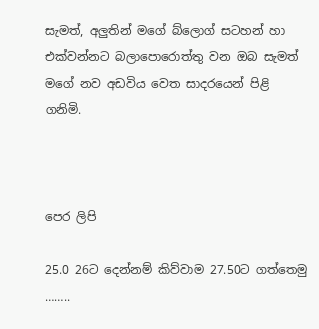සැමත්, අලුතින් මගේ බ්ලොග් සටහන් හා එක්වන්නට බලාපොරොත්තු වන ඔබ සැමත් මගේ නව අඩවිය වෙත සාදරයෙන් පිළි ගනිමි.



පෙර ලිපි

25.0 26ට දෙන්නම් කිව්වාම 27.50ට ගත්තෙමු ……..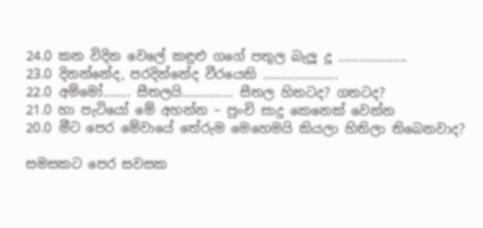24.0 කන විදින වෙලේ කඳුළු ගගේ පතුල බැලූ දූ ………………..
23.0 දිනන්නේද, පරදින්නේද වීරයෙකි ………………….
22.0 අම්මෝ…….. සීතලයි…………… සීතල හිතටද? ගතටද?
21.0 හා පැටියෝ මේ අහන්න – පුංචි සාදු කෙනෙක් වෙන්න
20.0 මීට පෙර මේවායේ තේරුම මෙහෙමයි කියලා හිතිලා තිබෙනවාද?

සමසකට පෙර සවසක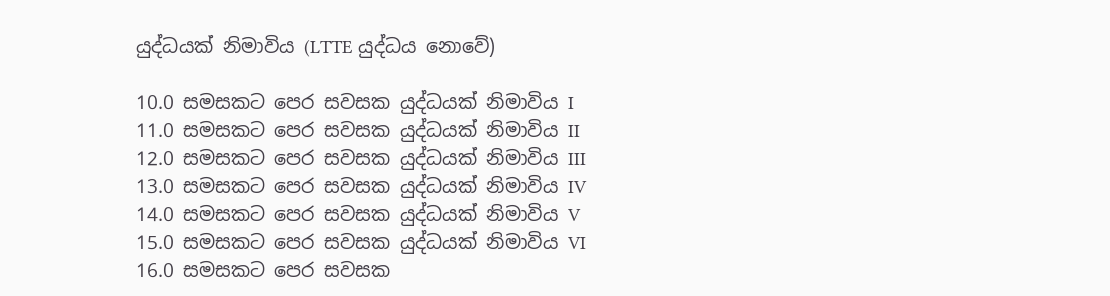යුද්ධයක් නිමාවිය (LTTE යුද්ධය නොවේ)

10.0 සමසකට පෙර සවසක යුද්ධයක් නිමාවිය I
11.0 සමසකට පෙර සවසක යුද්ධයක් නිමාවිය II
12.0 සමසකට පෙර සවසක යුද්ධයක් නිමාවිය III
13.0 සමසකට පෙර සවසක යුද්ධයක් නිමාවිය IV
14.0 සමසකට පෙර සවසක යුද්ධයක් නිමාවිය V
15.0 සමසකට පෙර සවසක යුද්ධයක් නිමාවිය VI
16.0 සමසකට පෙර සවසක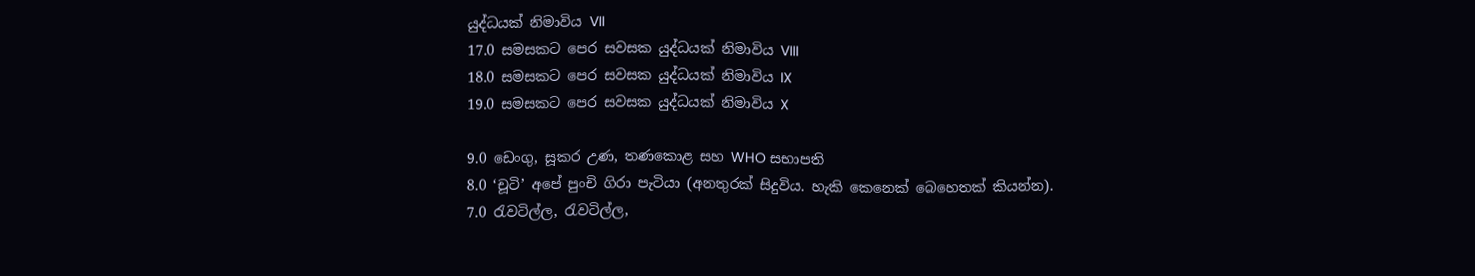යුද්ධයක් නිමාවිය VII
17.0 සමසකට පෙර සවසක යුද්ධයක් නිමාවිය VIII
18.0 සමසකට පෙර සවසක යුද්ධයක් නිමාවිය IX
19.0 සමසකට පෙර සවසක යුද්ධයක් නිමාවිය X

9.0 ඩෙංගු, සූකර උණ, තණකොළ සහ WHO සභාපති
8.0 ‘චූටි’ අපේ පුංචි ගිරා පැටියා (අනතුරක් සිදුවිය. හැකි කෙනෙක් බෙහෙතක් කියන්න).
7.0 රැවටිල්ල, රැවටිල්ල,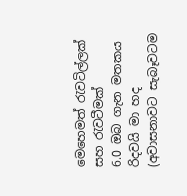මෙහෙමත් රැවටිල්ලක් සහ රැවටීමක්
6.0 ඔබ ගැන මතකය රිදවයි මා හද (අවාසනාවට සැබෑවටම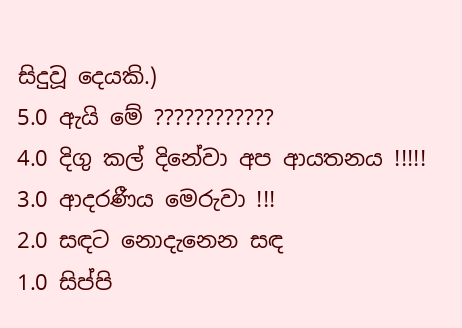සිදුවූ දෙයකි.)
5.0 ඇයි මේ ????????????
4.0 දිගු කල් දිනේවා අප ආයතනය !!!!!
3.0 ආදරණීය මෙරුවා !!!
2.0 සඳට නොදැනෙන සඳ
1.0 සිප්පි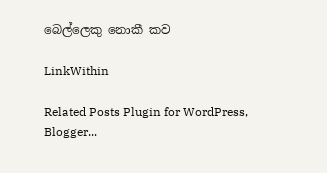බෙල්ලෙකු නොකී කව

LinkWithin

Related Posts Plugin for WordPress, Blogger...